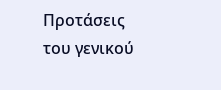Προτάσεις του γενικού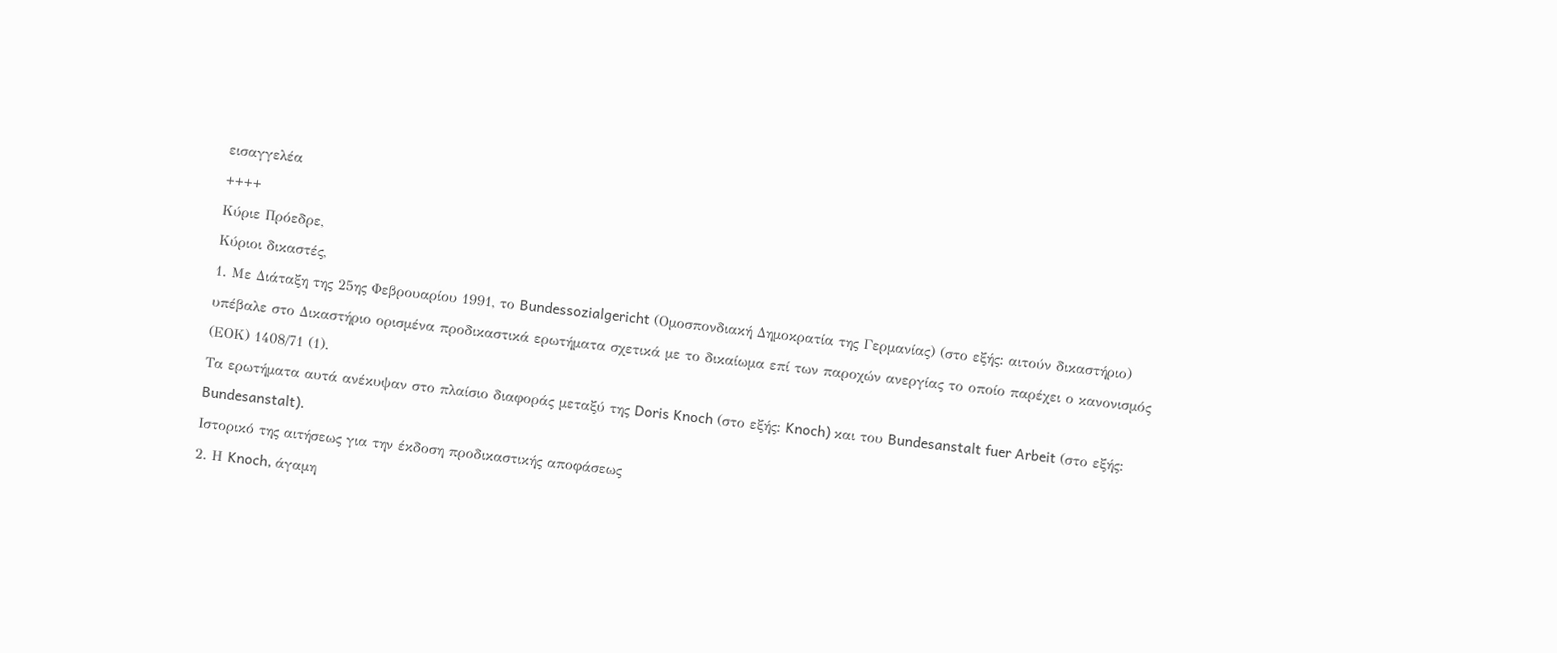εισαγγελέα
++++
Kύριε Πρόεδρε,
Κύριοι δικαστές,
1. Με Διάταξη της 25ης Φεβρουαρίου 1991, το Bundessozialgericht (Ομοσπονδιακή Δημοκρατία της Γερμανίας) (στο εξής: αιτούν δικαστήριο) υπέβαλε στο Δικαστήριο ορισμένα προδικαστικά ερωτήματα σχετικά με το δικαίωμα επί των παροχών ανεργίας το οποίο παρέχει ο κανονισμός (ΕΟΚ) 1408/71 (1).
Τα ερωτήματα αυτά ανέκυψαν στο πλαίσιο διαφοράς μεταξύ της Doris Knoch (στο εξής: Knoch) και του Bundesanstalt fuer Arbeit (στο εξής: Bundesanstalt).
Iστορικό της αιτήσεως για την έκδοση προδικαστικής αποφάσεως
2. Η Knoch, άγαμη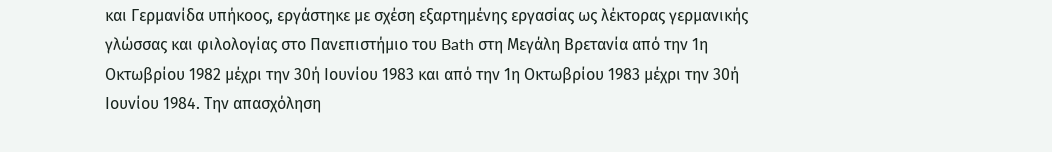και Γερμανίδα υπήκοος, εργάστηκε με σχέση εξαρτημένης εργασίας ως λέκτορας γερμανικής γλώσσας και φιλολογίας στο Πανεπιστήμιο του Bath στη Μεγάλη Βρετανία από την 1η Οκτωβρίου 1982 μέχρι την 30ή Ιουνίου 1983 και από την 1η Οκτωβρίου 1983 μέχρι την 30ή Ιουνίου 1984. Την απασχόληση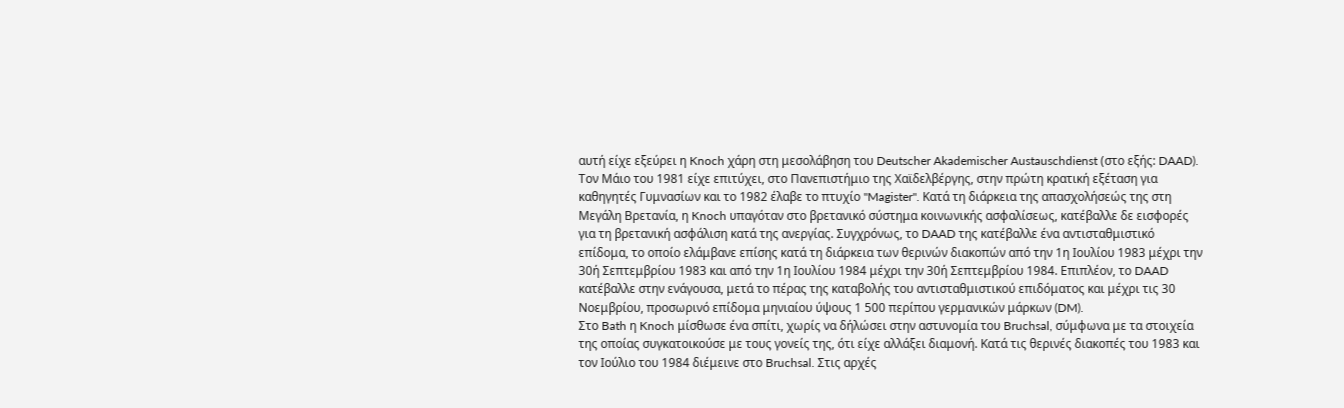αυτή είχε εξεύρει η Knoch χάρη στη μεσολάβηση του Deutscher Akademischer Austauschdienst (στο εξής: DAAD). Tον Μάιο του 1981 είχε επιτύχει, στο Πανεπιστήμιο της Χαϊδελβέργης, στην πρώτη κρατική εξέταση για καθηγητές Γυμνασίων και το 1982 έλαβε το πτυχίο "Magister". Κατά τη διάρκεια της απασχολήσεώς της στη Μεγάλη Βρετανία, η Knoch υπαγόταν στο βρετανικό σύστημα κοινωνικής ασφαλίσεως, κατέβαλλε δε εισφορές για τη βρετανική ασφάλιση κατά της ανεργίας. Συγχρόνως, το DAAD της κατέβαλλε ένα αντισταθμιστικό επίδομα, το οποίο ελάμβανε επίσης κατά τη διάρκεια των θερινών διακοπών από την 1η Ιουλίου 1983 μέχρι την 30ή Σεπτεμβρίου 1983 και από την 1η Ιουλίου 1984 μέχρι την 30ή Σεπτεμβρίου 1984. Επιπλέον, το DAAD κατέβαλλε στην ενάγουσα, μετά το πέρας της καταβολής του αντισταθμιστικού επιδόματος και μέχρι τις 30 Νοεμβρίου, προσωρινό επίδομα μηνιαίου ύψους 1 500 περίπου γερμανικών μάρκων (DM).
Στο Bath η Knoch μίσθωσε ένα σπίτι, χωρίς να δήλώσει στην αστυνομία του Bruchsal, σύμφωνα με τα στοιχεία της οποίας συγκατοικούσε με τους γονείς της, ότι είχε αλλάξει διαμονή. Κατά τις θερινές διακοπές του 1983 και τον Ιούλιο του 1984 διέμεινε στο Bruchsal. Στις αρχές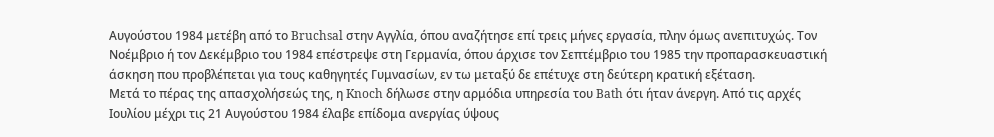Αυγούστου 1984 μετέβη από το Bruchsal στην Αγγλία, όπου αναζήτησε επί τρεις μήνες εργασία, πλην όμως ανεπιτυχώς. Τον Νοέμβριο ή τον Δεκέμβριο του 1984 επέστρεψε στη Γερμανία, όπου άρχισε τον Σεπτέμβριο του 1985 την προπαρασκευαστική άσκηση που προβλέπεται για τους καθηγητές Γυμνασίων, εν τω μεταξύ δε επέτυχε στη δεύτερη κρατική εξέταση.
Μετά το πέρας της απασχολήσεώς της, η Knoch δήλωσε στην αρμόδια υπηρεσία του Bath ότι ήταν άνεργη. Από τις αρχές Ιουλίου μέχρι τις 21 Αυγούστου 1984 έλαβε επίδομα ανεργίας ύψους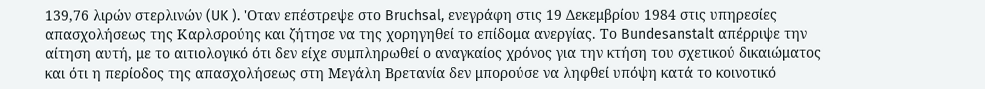139,76 λιρών στερλινών (UK ). 'Οταν επέστρεψε στο Bruchsal, ενεγράφη στις 19 Δεκεμβρίου 1984 στις υπηρεσίες απασχολήσεως της Καρλσρούης και ζήτησε να της χορηγηθεί το επίδομα ανεργίας. Το Bundesanstalt απέρριψε την αίτηση αυτή, με το αιτιολογικό ότι δεν είχε συμπληρωθεί ο αναγκαίος χρόνος για την κτήση του σχετικού δικαιώματος και ότι η περίοδος της απασχολήσεως στη Μεγάλη Βρετανία δεν μπορούσε να ληφθεί υπόψη κατά το κοινοτικό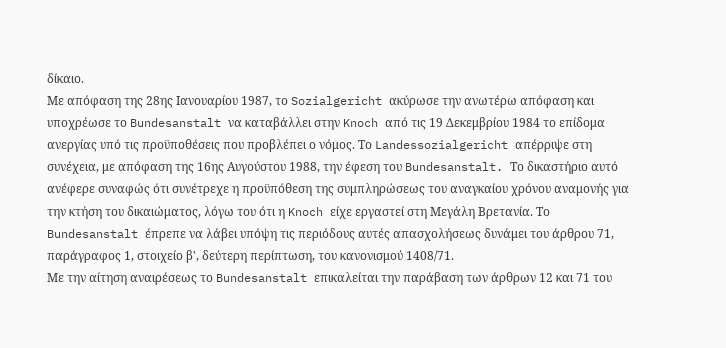δίκαιο.
Με απόφαση της 28ης Ιανουαρίου 1987, το Sozialgericht ακύρωσε την ανωτέρω απόφαση και υποχρέωσε το Bundesanstalt να καταβάλλει στην Knoch από τις 19 Δεκεμβρίου 1984 το επίδομα ανεργίας υπό τις προϋποθέσεις που προβλέπει ο νόμος. Το Landessozialgericht απέρριψε στη συνέχεια, με απόφαση της 16ης Αυγούστου 1988, την έφεση του Bundesanstalt. Το δικαστήριο αυτό ανέφερε συναφώς ότι συνέτρεχε η προϋπόθεση της συμπληρώσεως του αναγκαίου χρόνου αναμονής για την κτήση του δικαιώματος, λόγω του ότι η Knoch είχε εργαστεί στη Μεγάλη Βρετανία. Το Bundesanstalt έπρεπε να λάβει υπόψη τις περιόδους αυτές απασχολήσεως δυνάμει του άρθρου 71, παράγραφος 1, στοιχείο β', δεύτερη περίπτωση, του κανονισμού 1408/71.
Mε την αίτηση αναιρέσεως το Bundesanstalt επικαλείται την παράβαση των άρθρων 12 και 71 του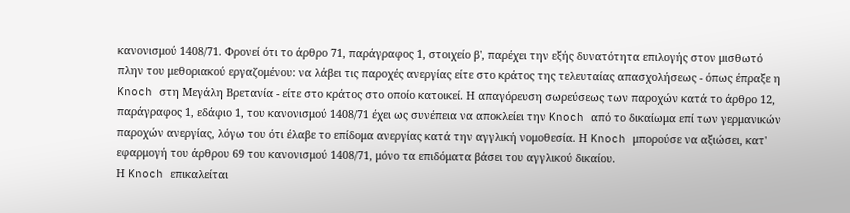κανονισμού 1408/71. Φρονεί ότι το άρθρο 71, παράγραφος 1, στοιχείο β', παρέχει την εξής δυνατότητα επιλογής στον μισθωτό πλην του μεθοριακού εργαζομένου: να λάβει τις παροχές ανεργίας είτε στο κράτος της τελευταίας απασχολήσεως - όπως έπραξε η Knoch στη Μεγάλη Βρετανία - είτε στο κράτος στο οποίο κατοικεί. Η απαγόρευση σωρεύσεως των παροχών κατά το άρθρο 12, παράγραφος 1, εδάφιο 1, του κανονισμού 1408/71 έχει ως συνέπεια να αποκλείει την Knoch από το δικαίωμα επί των γερμανικών παροχών ανεργίας, λόγω του ότι έλαβε το επίδομα ανεργίας κατά την αγγλική νομοθεσία. Η Knoch μπορούσε να αξιώσει, κατ' εφαρμογή του άρθρου 69 του κανονισμού 1408/71, μόνο τα επιδόματα βάσει του αγγλικού δικαίου.
Η Knoch επικαλείται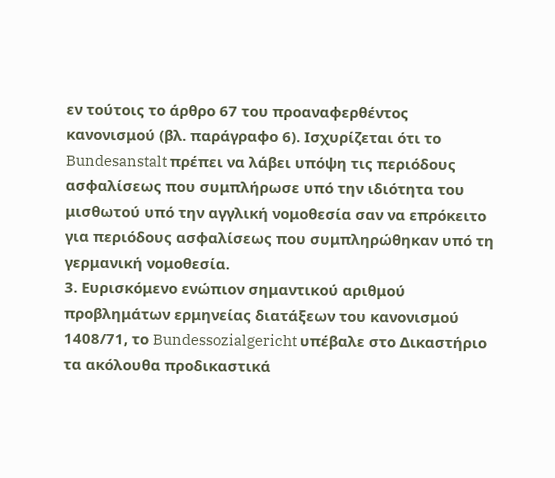εν τούτοις το άρθρο 67 του προαναφερθέντος κανονισμού (βλ. παράγραφο 6). Ισχυρίζεται ότι το Bundesanstalt πρέπει να λάβει υπόψη τις περιόδους ασφαλίσεως που συμπλήρωσε υπό την ιδιότητα του μισθωτού υπό την αγγλική νομοθεσία σαν να επρόκειτο για περιόδους ασφαλίσεως που συμπληρώθηκαν υπό τη γερμανική νομοθεσία.
3. Ευρισκόμενο ενώπιον σημαντικού αριθμού προβλημάτων ερμηνείας διατάξεων του κανονισμού 1408/71, το Bundessozialgericht υπέβαλε στο Δικαστήριο τα ακόλουθα προδικαστικά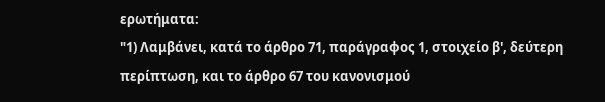ερωτήματα:
"1) Λαμβάνει, κατά το άρθρο 71, παράγραφος 1, στοιχείο β', δεύτερη περίπτωση, και το άρθρο 67 του κανονισμού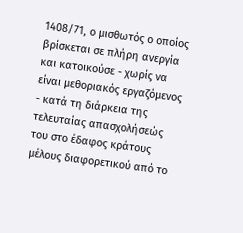1408/71, ο μισθωτός ο οποίος βρίσκεται σε πλήρη ανεργία και κατοικούσε - χωρίς να είναι μεθοριακός εργαζόμενος - κατά τη διάρκεια της τελευταίας απασχολήσεώς του στο έδαφος κράτους μέλους διαφορετικού από το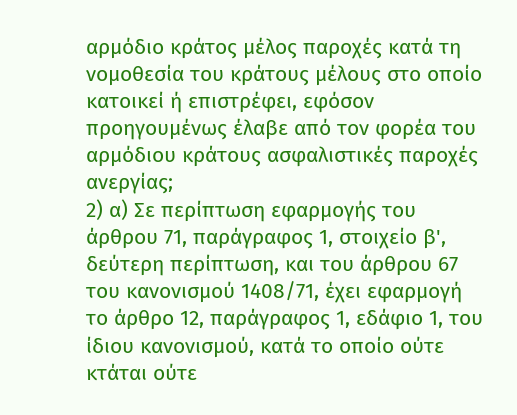αρμόδιο κράτος μέλος παροχές κατά τη νομοθεσία του κράτους μέλους στο οποίο κατοικεί ή επιστρέφει, εφόσον προηγουμένως έλαβε από τον φορέα του αρμόδιου κράτους ασφαλιστικές παροχές ανεργίας;
2) α) Σε περίπτωση εφαρμογής του άρθρου 71, παράγραφος 1, στοιχείο β', δεύτερη περίπτωση, και του άρθρου 67 του κανονισμού 1408/71, έχει εφαρμογή το άρθρο 12, παράγραφος 1, εδάφιο 1, του ίδιου κανονισμού, κατά το οποίο ούτε κτάται ούτε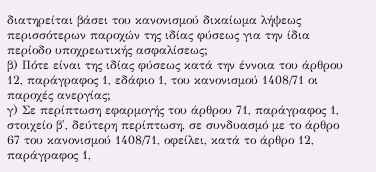διατηρείται βάσει του κανονισμού δικαίωμα λήψεως περισσότερων παροχών της ιδίας φύσεως για την ίδια περίοδο υποχρεωτικής ασφαλίσεως;
β) Πότε είναι της ιδίας φύσεως κατά την έννοια του άρθρου 12, παράγραφος 1, εδάφιο 1, του κανονισμού 1408/71 οι παροχές ανεργίας;
γ) Σε περίπτωση εφαρμογής του άρθρου 71, παράγραφος 1, στοιχείο β', δεύτερη περίπτωση, σε συνδυασμό με το άρθρο 67 του κανονισμού 1408/71, οφείλει, κατά το άρθρο 12, παράγραφος 1,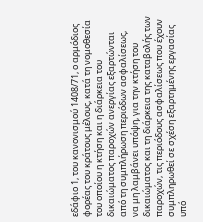εδάφιο 1, του κανονισμού 1408/71, ο αρμόδιος φορέας του κράτους μέλους, κατά τη νομοθεσία του οποίου η κτήση και η διάρκεια του δικαιώματος παροχών ανεργίας εξαρτώνται από τη συμπλήρωση περιόδων ασφαλίσεως,
να μη λαμβάνει υπόψη, για την κτήση του δικαιώματος και τη διάρκεια της καταβολής των παροχών, τις περιόδους ασφαλίσεως που έχουν συμπληρωθεί σε σχέση εξαρτημένης εργασίας υπό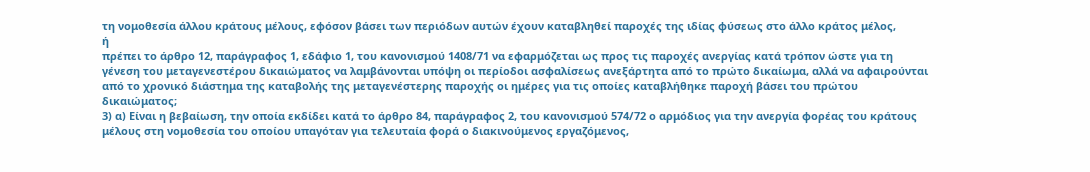τη νομοθεσία άλλου κράτους μέλους, εφόσον βάσει των περιόδων αυτών έχουν καταβληθεί παροχές της ιδίας φύσεως στο άλλο κράτος μέλος,
ή
πρέπει το άρθρο 12, παράγραφος 1, εδάφιο 1, του κανονισμού 1408/71 να εφαρμόζεται ως προς τις παροχές ανεργίας κατά τρόπον ώστε για τη γένεση του μεταγενεστέρου δικαιώματος να λαμβάνονται υπόψη οι περίοδοι ασφαλίσεως ανεξάρτητα από το πρώτο δικαίωμα, αλλά να αφαιρούνται από το χρονικό διάστημα της καταβολής της μεταγενέστερης παροχής οι ημέρες για τις οποίες καταβλήθηκε παροχή βάσει του πρώτου δικαιώματος;
3) α) Είναι η βεβαίωση, την οποία εκδίδει κατά το άρθρο 84, παράγραφος 2, του κανονισμού 574/72 ο αρμόδιος για την ανεργία φορέας του κράτους μέλους στη νομοθεσία του οποίου υπαγόταν για τελευταία φορά ο διακινούμενος εργαζόμενος,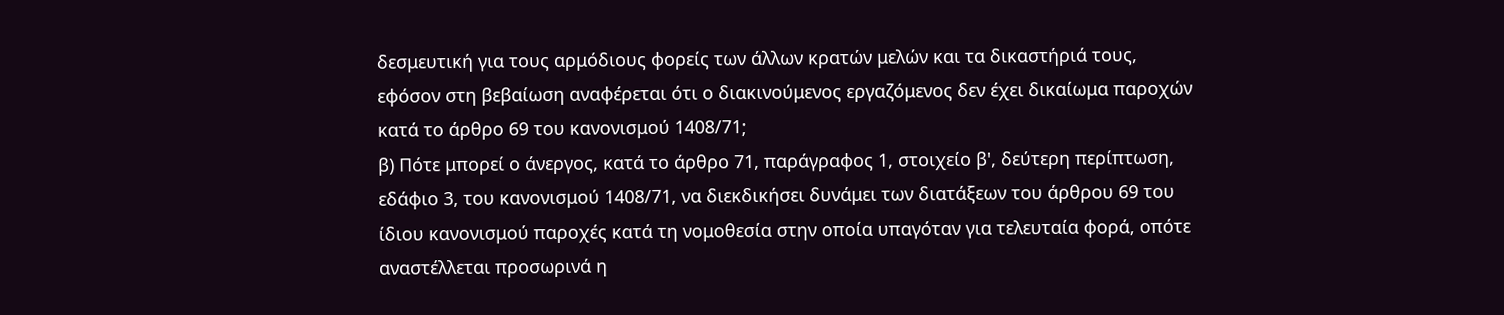δεσμευτική για τους αρμόδιους φορείς των άλλων κρατών μελών και τα δικαστήριά τους, εφόσον στη βεβαίωση αναφέρεται ότι ο διακινούμενος εργαζόμενος δεν έχει δικαίωμα παροχών κατά το άρθρο 69 του κανονισμού 1408/71;
β) Πότε μπορεί ο άνεργος, κατά το άρθρο 71, παράγραφος 1, στοιχείο β', δεύτερη περίπτωση, εδάφιο 3, του κανονισμού 1408/71, να διεκδικήσει δυνάμει των διατάξεων του άρθρου 69 του ίδιου κανονισμού παροχές κατά τη νομοθεσία στην οποία υπαγόταν για τελευταία φορά, οπότε αναστέλλεται προσωρινά η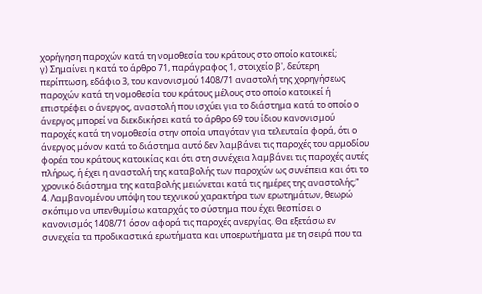χορήγηση παροχών κατά τη νομοθεσία του κράτους στο οποίο κατοικεί;
γ) Σημαίνει η κατά το άρθρο 71, παράγραφος 1, στοιχείο β', δεύτερη περίπτωση, εδάφιο 3, του κανονισμού 1408/71 αναστολή της χορηγήσεως παροχών κατά τη νομοθεσία του κράτους μέλους στο οποίο κατοικεί ή επιστρέφει ο άνεργος, αναστολή που ισχύει για το διάστημα κατά το οποίο ο άνεργος μπορεί να διεκδικήσει κατά το άρθρο 69 του ίδιου κανονισμού παροχές κατά τη νομοθεσία στην οποία υπαγόταν για τελευταία φορά, ότι ο άνεργος μόνον κατά το διάστημα αυτό δεν λαμβάνει τις παροχές του αρμοδίου φορέα του κράτους κατοικίας και ότι στη συνέχεια λαμβάνει τις παροχές αυτές πλήρως, ή έχει η αναστολή της καταβολής των παροχών ως συνέπεια και ότι το χρονικό διάστημα της καταβολής μειώνεται κατά τις ημέρες της αναστολής;"
4. Λαμβανομένου υπόψη του τεχνικού χαρακτήρα των ερωτημάτων, θεωρώ σκόπιμο να υπενθυμίσω καταρχάς το σύστημα που έχει θεσπίσει ο κανονισμός 1408/71 όσον αφορά τις παροχές ανεργίας. Θα εξετάσω εν συνεχεία τα προδικαστικά ερωτήματα και υποερωτήματα με τη σειρά που τα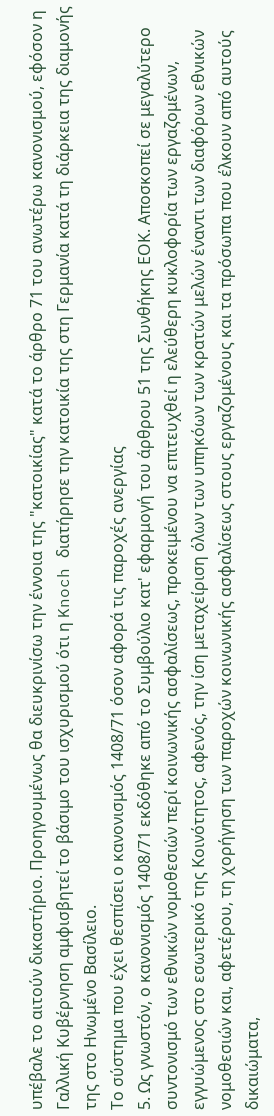υπέβαλε το αιτούν δικαστήριο. Προηγουμένως θα διευκρινίσω την έννοια της "κατοικίας" κατά το άρθρο 71 του ανωτέρω κανονισμού, εφόσον η Γαλλική Κυβέρνηση αμφισβητεί το βάσιμο του ισχυρισμού ότι η Knoch διατήρησε την κατοικία της στη Γερμανία κατά τη διάρκεια της διαμονής της στο Ηνωμένο Βασίλειο.
Το σύστημα που έχει θεσπίσει ο κανονισμός 1408/71 όσον αφορά τις παροχές ανεργίας
5. Ως γνωστόν, ο κανονισμός 1408/71 εκδόθηκε από το Συμβούλιο κατ' εφαρμογή του άρθρου 51 της Συνθήκης ΕΟΚ. Αποσκοπεί σε μεγαλύτερο συντονισμό των εθνικών νομοθεσιών περί κοινωνικής ασφαλίσεως, προκειμένου να επιτευχθεί η ελεύθερη κυκλοφορία των εργαζομένων, εγγυώμενος στο εσωτερικό της Κοινότητος, αφενός, την ίση μεταχείριση όλων των υπηκόων των κρατών μελών έναντι των διαφόρων εθνικών νομοθεσιών και, αφετέρου, τη χορήγηση των παροχών κοινωνικής ασφαλίσεως στους εργαζομένους και τα πρόσωπα που έλκουν από αυτούς δικαιώματα,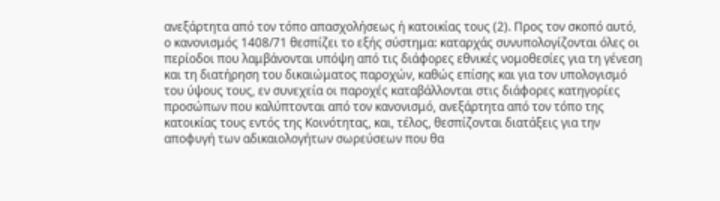ανεξάρτητα από τον τόπο απασχολήσεως ή κατοικίας τους (2). Προς τον σκοπό αυτό, ο κανονισμός 1408/71 θεσπίζει το εξής σύστημα: καταρχάς συνυπολογίζονται όλες οι περίοδοι που λαμβάνονται υπόψη από τις διάφορες εθνικές νομοθεσίες για τη γένεση και τη διατήρηση του δικαιώματος παροχών, καθώς επίσης και για τον υπολογισμό του ύψους τους, εν συνεχεία οι παροχές καταβάλλονται στις διάφορες κατηγορίες προσώπων που καλύπτονται από τον κανονισμό, ανεξάρτητα από τον τόπο της κατοικίας τους εντός της Κοινότητας, και, τέλος, θεσπίζονται διατάξεις για την αποφυγή των αδικαιολογήτων σωρεύσεων που θα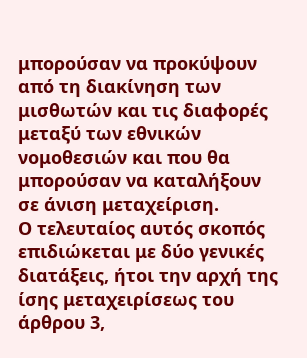μπορούσαν να προκύψουν από τη διακίνηση των μισθωτών και τις διαφορές μεταξύ των εθνικών νομοθεσιών και που θα μπορούσαν να καταλήξουν σε άνιση μεταχείριση.
Ο τελευταίος αυτός σκοπός επιδιώκεται με δύο γενικές διατάξεις, ήτοι την αρχή της ίσης μεταχειρίσεως του άρθρου 3,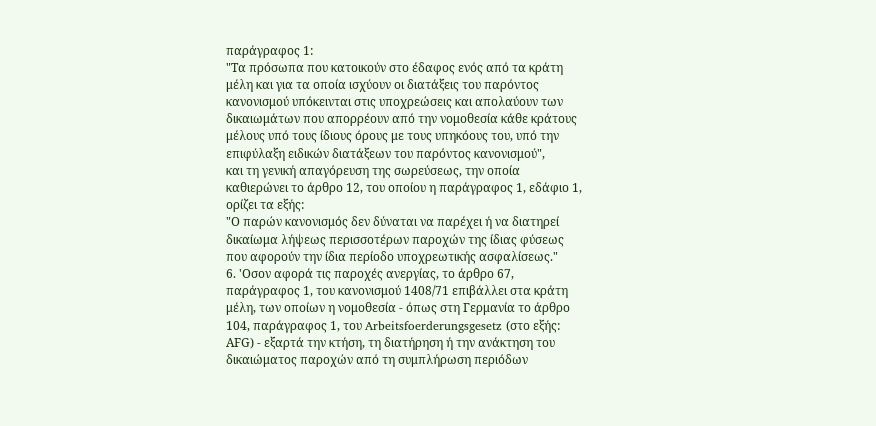παράγραφος 1:
"Τα πρόσωπα που κατοικούν στο έδαφος ενός από τα κράτη μέλη και για τα οποία ισχύουν οι διατάξεις του παρόντος κανονισμού υπόκεινται στις υποχρεώσεις και απολαύουν των δικαιωμάτων που απορρέουν από την νομοθεσία κάθε κράτους μέλους υπό τους ίδιους όρους με τους υπηκόους του, υπό την επιφύλαξη ειδικών διατάξεων του παρόντος κανονισμού",
και τη γενική απαγόρευση της σωρεύσεως, την οποία καθιερώνει το άρθρο 12, του οποίου η παράγραφος 1, εδάφιο 1, ορίζει τα εξής:
"Ο παρών κανονισμός δεν δύναται να παρέχει ή να διατηρεί δικαίωμα λήψεως περισσοτέρων παροχών της ίδιας φύσεως που αφορούν την ίδια περίοδο υποχρεωτικής ασφαλίσεως."
6. 'Οσον αφορά τις παροχές ανεργίας, το άρθρο 67, παράγραφος 1, του κανονισμού 1408/71 επιβάλλει στα κράτη μέλη, των οποίων η νομοθεσία - όπως στη Γερμανία το άρθρο 104, παράγραφος 1, του Arbeitsfoerderungsgesetz (στο εξής: ΑFG) - εξαρτά την κτήση, τη διατήρηση ή την ανάκτηση του δικαιώματος παροχών από τη συμπλήρωση περιόδων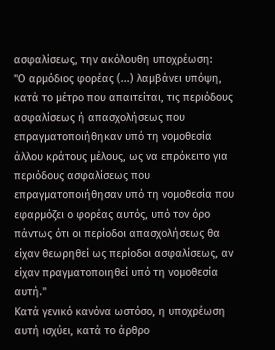ασφαλίσεως, την ακόλουθη υποχρέωση:
"Ο αρμόδιος φορέας (...) λαμβάνει υπόψη, κατά το μέτρο που απαιτείται, τις περιόδους ασφαλίσεως ή απασχολήσεως που επραγματοποιήθηκαν υπό τη νομοθεσία άλλου κράτους μέλους, ως να επρόκειτο για περιόδους ασφαλίσεως που επραγματοποιήθησαν υπό τη νομοθεσία που εφαρμόζει ο φορέας αυτός, υπό τον όρο πάντως ότι οι περίοδοι απασχολήσεως θα είχαν θεωρηθεί ως περίοδοι ασφαλίσεως, αν είχαν πραγματοποιηθεί υπό τη νομοθεσία αυτή."
Κατά γενικό κανόνα ωστόσο, η υποχρέωση αυτή ισχύει, κατά το άρθρο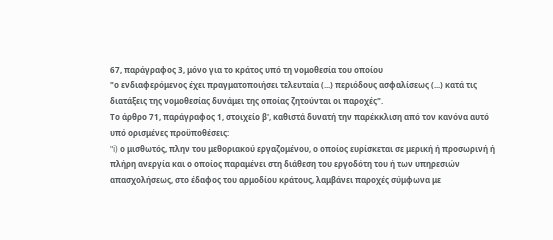67, παράγραφος 3, μόνο για το κράτος υπό τη νομοθεσία του οποίου
"ο ενδιαφερόμενος έχει πραγματοποιήσει τελευταία (...) περιόδους ασφαλίσεως (...) κατά τις διατάξεις της νομοθεσίας δυνάμει της οποίας ζητούνται οι παροχές".
Το άρθρο 71, παράγραφος 1, στοιχείο β', καθιστά δυνατή την παρέκκλιση από τον κανόνα αυτό υπό ορισμένες προϋποθέσεις:
"i) ο μισθωτός, πλην του μεθοριακού εργαζομένου, ο οποίος ευρίσκεται σε μερική ή προσωρινή ή πλήρη ανεργία και ο οποίος παραμένει στη διάθεση του εργοδότη του ή των υπηρεσιών απασχολήσεως, στο έδαφος του αρμοδίου κράτους, λαμβάνει παροχές σύμφωνα με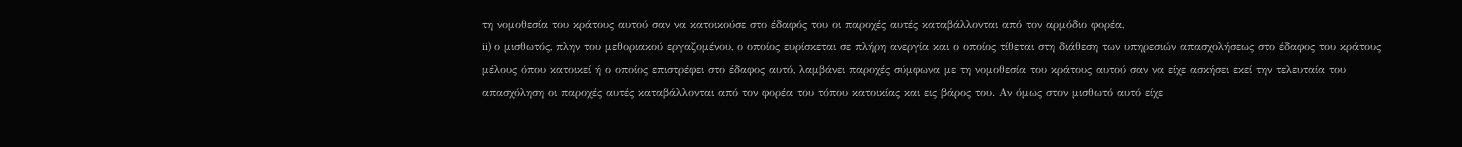τη νομοθεσία του κράτους αυτού σαν να κατοικούσε στο έδαφός του οι παροχές αυτές καταβάλλονται από τον αρμόδιο φορέα,
ii) ο μισθωτός, πλην του μεθοριακού εργαζομένου, ο οποίος ευρίσκεται σε πλήρη ανεργία και ο οποίος τίθεται στη διάθεση των υπηρεσιών απασχολήσεως στο έδαφος του κράτους μέλους όπου κατοικεί ή ο οποίος επιστρέφει στο έδαφος αυτό, λαμβάνει παροχές σύμφωνα με τη νομοθεσία του κράτους αυτού σαν να είχε ασκήσει εκεί την τελευταία του απασχόληση οι παροχές αυτές καταβάλλονται από τον φορέα του τόπου κατοικίας και εις βάρος του. Αν όμως στον μισθωτό αυτό είχε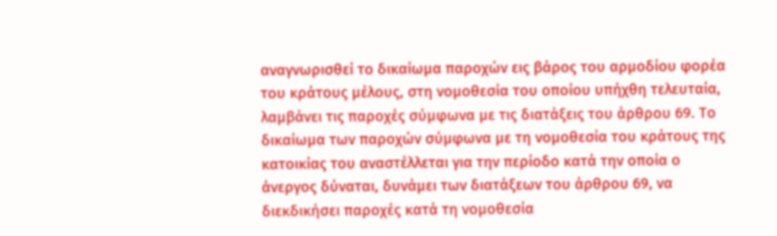αναγνωρισθεί το δικαίωμα παροχών εις βάρος του αρμοδίου φορέα του κράτους μέλους, στη νομοθεσία του οποίου υπήχθη τελευταία, λαμβάνει τις παροχές σύμφωνα με τις διατάξεις του άρθρου 69. Το δικαίωμα των παροχών σύμφωνα με τη νομοθεσία του κράτους της κατοικίας του αναστέλλεται για την περίοδο κατά την οποία ο άνεργος δύναται, δυνάμει των διατάξεων του άρθρου 69, να διεκδικήσει παροχές κατά τη νομοθεσία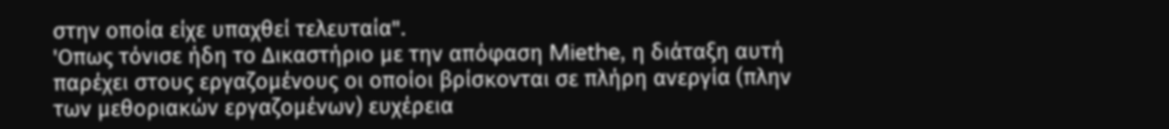στην οποία είχε υπαχθεί τελευταία".
'Οπως τόνισε ήδη το Δικαστήριο με την απόφαση Miethe, η διάταξη αυτή παρέχει στους εργαζομένους οι οποίοι βρίσκονται σε πλήρη ανεργία (πλην των μεθοριακών εργαζομένων) ευχέρεια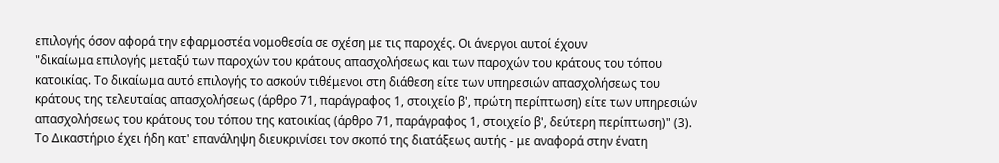επιλογής όσον αφορά την εφαρμοστέα νομοθεσία σε σχέση με τις παροχές. Οι άνεργοι αυτοί έχουν
"δικαίωμα επιλογής μεταξύ των παροχών του κράτους απασχολήσεως και των παροχών του κράτους του τόπου κατοικίας. Το δικαίωμα αυτό επιλογής το ασκούν τιθέμενοι στη διάθεση είτε των υπηρεσιών απασχολήσεως του κράτους της τελευταίας απασχολήσεως (άρθρο 71, παράγραφος 1, στοιχείο β', πρώτη περίπτωση) είτε των υπηρεσιών απασχολήσεως του κράτους του τόπου της κατοικίας (άρθρο 71, παράγραφος 1, στοιχείο β', δεύτερη περίπτωση)" (3).
Το Δικαστήριο έχει ήδη κατ' επανάληψη διευκρινίσει τον σκοπό της διατάξεως αυτής - με αναφορά στην ένατη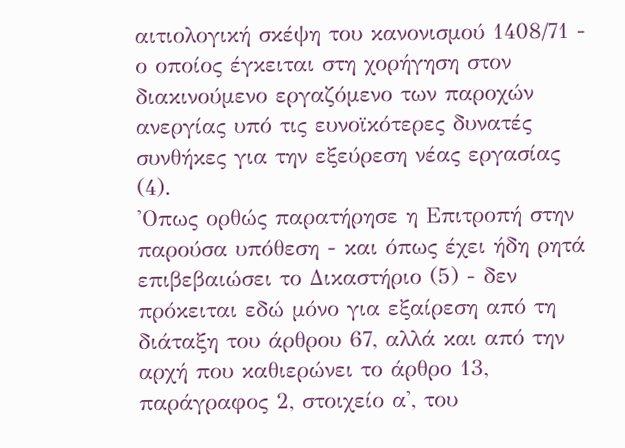αιτιολογική σκέψη του κανονισμού 1408/71 - ο οποίος έγκειται στη χορήγηση στον διακινούμενο εργαζόμενο των παροχών ανεργίας υπό τις ευνοϊκότερες δυνατές συνθήκες για την εξεύρεση νέας εργασίας (4).
'Οπως ορθώς παρατήρησε η Επιτροπή στην παρούσα υπόθεση - και όπως έχει ήδη ρητά επιβεβαιώσει το Δικαστήριο (5) - δεν πρόκειται εδώ μόνο για εξαίρεση από τη διάταξη του άρθρου 67, αλλά και από την αρχή που καθιερώνει το άρθρο 13, παράγραφος 2, στοιχείο α', του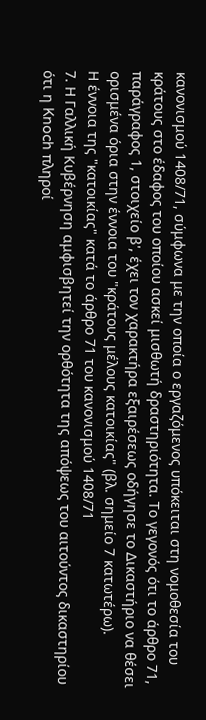κανονισμού 1408/71, σύμφωνα με την οποία ο εργαζόμενος υπόκειται στη νομοθεσία του κράτους στο έδαφος του οποίου ασκεί μισθωτή δραστηριότητα. Το γεγονός ότι το άρθρο 71, παράγραφος 1, στοιχείο β', έχει τον χαρακτήρα εξαιρέσεως οδήγησε το Δικαστήριο να θέσει ορισμένα όρια στην έννοια του "κράτους μέλους κατοικίας" (βλ. σημείο 7 κατωτέρω).
Η έννοια της "κατοικίας" κατά το άρθρο 71 του κανονισμού 1408/71
7. Η Γαλλική Κυβέρνηση αμφισβητεί την ορθότητα της απόψεως του αιτούντος δικαστηρίου ότι η Knoch πληροί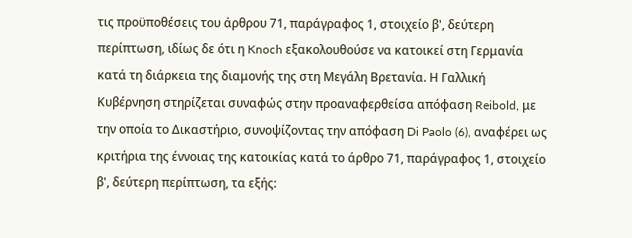τις προϋποθέσεις του άρθρου 71, παράγραφος 1, στοιχείο β', δεύτερη περίπτωση, ιδίως δε ότι η Knoch εξακολουθούσε να κατοικεί στη Γερμανία κατά τη διάρκεια της διαμονής της στη Μεγάλη Βρετανία. Η Γαλλική Κυβέρνηση στηρίζεται συναφώς στην προαναφερθείσα απόφαση Reibold, με την οποία το Δικαστήριο, συνοψίζοντας την απόφαση Di Paolo (6), αναφέρει ως κριτήρια της έννοιας της κατοικίας κατά το άρθρο 71, παράγραφος 1, στοιχείο β', δεύτερη περίπτωση, τα εξής: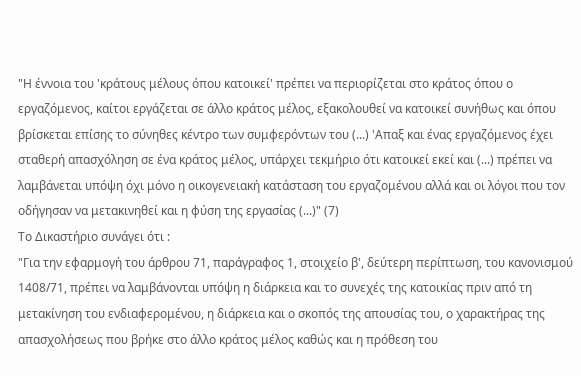"Η έννοια του 'κράτους μέλους όπου κατοικεί' πρέπει να περιορίζεται στο κράτος όπου ο εργαζόμενος, καίτοι εργάζεται σε άλλο κράτος μέλος, εξακολουθεί να κατοικεί συνήθως και όπου βρίσκεται επίσης το σύνηθες κέντρο των συμφερόντων του (...) 'Απαξ και ένας εργαζόμενος έχει σταθερή απασχόληση σε ένα κράτος μέλος, υπάρχει τεκμήριο ότι κατοικεί εκεί και (...) πρέπει να λαμβάνεται υπόψη όχι μόνο η οικογενειακή κατάσταση του εργαζομένου αλλά και οι λόγοι που τον οδήγησαν να μετακινηθεί και η φύση της εργασίας (...)" (7)
Το Δικαστήριο συνάγει ότι :
"Για την εφαρμογή του άρθρου 71, παράγραφος 1, στοιχείο β', δεύτερη περίπτωση, του κανονισμού 1408/71, πρέπει να λαμβάνονται υπόψη η διάρκεια και το συνεχές της κατοικίας πριν από τη μετακίνηση του ενδιαφερομένου, η διάρκεια και ο σκοπός της απουσίας του, ο χαρακτήρας της απασχολήσεως που βρήκε στο άλλο κράτος μέλος καθώς και η πρόθεση του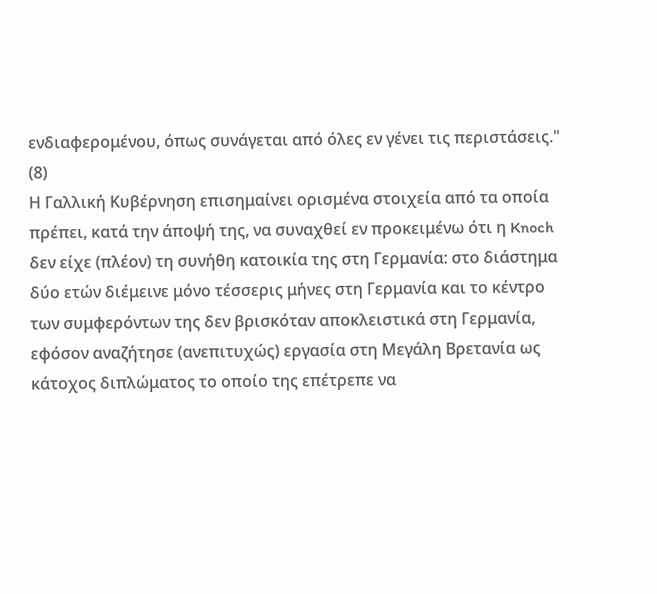ενδιαφερομένου, όπως συνάγεται από όλες εν γένει τις περιστάσεις." (8)
Η Γαλλική Κυβέρνηση επισημαίνει ορισμένα στοιχεία από τα οποία πρέπει, κατά την άποψή της, να συναχθεί εν προκειμένω ότι η Knoch δεν είχε (πλέον) τη συνήθη κατοικία της στη Γερμανία: στο διάστημα δύο ετών διέμεινε μόνο τέσσερις μήνες στη Γερμανία και το κέντρο των συμφερόντων της δεν βρισκόταν αποκλειστικά στη Γερμανία, εφόσον αναζήτησε (ανεπιτυχώς) εργασία στη Μεγάλη Βρετανία ως κάτοχος διπλώματος το οποίο της επέτρεπε να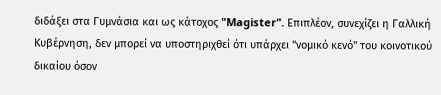διδάξει στα Γυμνάσια και ως κάτοχος "Magister". Επιπλέον, συνεχίζει η Γαλλική Κυβέρνηση, δεν μπορεί να υποστηριχθεί ότι υπάρχει "νομικό κενό" του κοινοτικού δικαίου όσον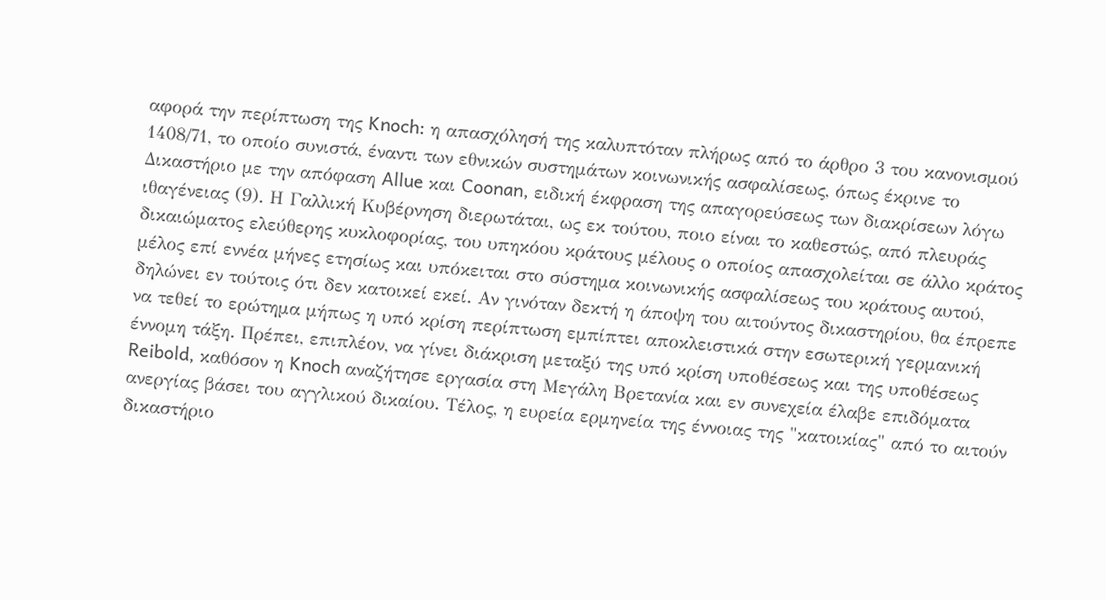αφορά την περίπτωση της Knoch: η απασχόλησή της καλυπτόταν πλήρως από το άρθρο 3 του κανονισμού 1408/71, το οποίο συνιστά, έναντι των εθνικών συστημάτων κοινωνικής ασφαλίσεως, όπως έκρινε το Δικαστήριο με την απόφαση Allue και Coonan, ειδική έκφραση της απαγορεύσεως των διακρίσεων λόγω ιθαγένειας (9). Η Γαλλική Κυβέρνηση διερωτάται, ως εκ τούτου, ποιο είναι το καθεστώς, από πλευράς δικαιώματος ελεύθερης κυκλοφορίας, του υπηκόου κράτους μέλους ο οποίος απασχολείται σε άλλο κράτος μέλος επί εννέα μήνες ετησίως και υπόκειται στο σύστημα κοινωνικής ασφαλίσεως του κράτους αυτού, δηλώνει εν τούτοις ότι δεν κατοικεί εκεί. Αν γινόταν δεκτή η άποψη του αιτούντος δικαστηρίου, θα έπρεπε να τεθεί το ερώτημα μήπως η υπό κρίση περίπτωση εμπίπτει αποκλειστικά στην εσωτερική γερμανική έννομη τάξη. Πρέπει, επιπλέον, να γίνει διάκριση μεταξύ της υπό κρίση υποθέσεως και της υποθέσεως Reibold, καθόσον η Knoch αναζήτησε εργασία στη Μεγάλη Βρετανία και εν συνεχεία έλαβε επιδόματα ανεργίας βάσει του αγγλικού δικαίου. Τέλος, η ευρεία ερμηνεία της έννοιας της "κατοικίας" από το αιτούν δικαστήριο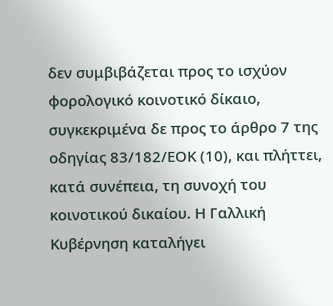δεν συμβιβάζεται προς το ισχύον φορολογικό κοινοτικό δίκαιο, συγκεκριμένα δε προς το άρθρο 7 της οδηγίας 83/182/ΕΟΚ (10), και πλήττει, κατά συνέπεια, τη συνοχή του κοινοτικού δικαίου. Η Γαλλική Κυβέρνηση καταλήγει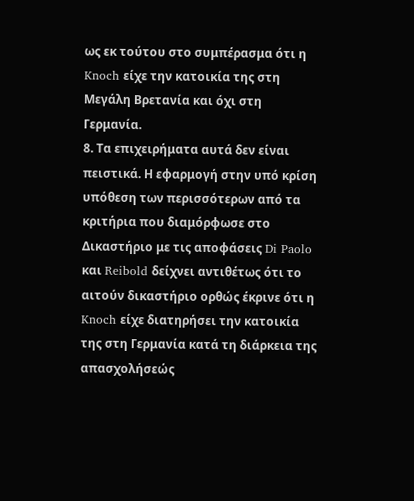ως εκ τούτου στο συμπέρασμα ότι η Knoch είχε την κατοικία της στη Μεγάλη Βρετανία και όχι στη Γερμανία.
8. Τα επιχειρήματα αυτά δεν είναι πειστικά. Η εφαρμογή στην υπό κρίση υπόθεση των περισσότερων από τα κριτήρια που διαμόρφωσε στο Δικαστήριο με τις αποφάσεις Di Paolo και Reibold δείχνει αντιθέτως ότι το αιτούν δικαστήριο ορθώς έκρινε ότι η Knoch είχε διατηρήσει την κατοικία της στη Γερμανία κατά τη διάρκεια της απασχολήσεώς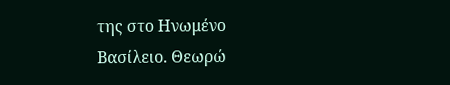της στο Ηνωμένο Βασίλειο. Θεωρώ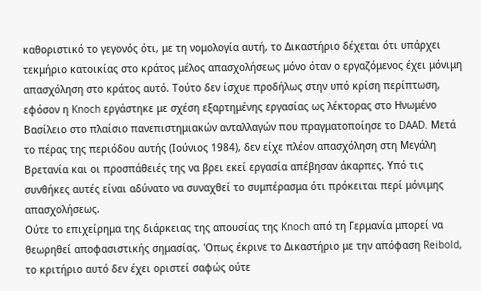καθοριστικό το γεγονός ότι, με τη νομολογία αυτή, το Δικαστήριο δέχεται ότι υπάρχει τεκμήριο κατοικίας στο κράτος μέλος απασχολήσεως μόνο όταν ο εργαζόμενος έχει μόνιμη απασχόληση στο κράτος αυτό. Τούτο δεν ίσχυε προδήλως στην υπό κρίση περίπτωση, εφόσον η Knoch εργάστηκε με σχέση εξαρτημένης εργασίας ως λέκτορας στο Ηνωμένο Βασίλειο στο πλαίσιο πανεπιστημιακών ανταλλαγών που πραγματοποίησε το DAAD. Μετά το πέρας της περιόδου αυτής (Ιούνιος 1984), δεν είχε πλέον απασχόληση στη Μεγάλη Βρετανία και οι προσπάθειές της να βρει εκεί εργασία απέβησαν άκαρπες. Υπό τις συνθήκες αυτές είναι αδύνατο να συναχθεί το συμπέρασμα ότι πρόκειται περί μόνιμης απασχολήσεως.
Ούτε το επιχείρημα της διάρκειας της απουσίας της Knoch από τη Γερμανία μπορεί να θεωρηθεί αποφασιστικής σημασίας. 'Οπως έκρινε το Δικαστήριο με την απόφαση Reibold, το κριτήριο αυτό δεν έχει οριστεί σαφώς ούτε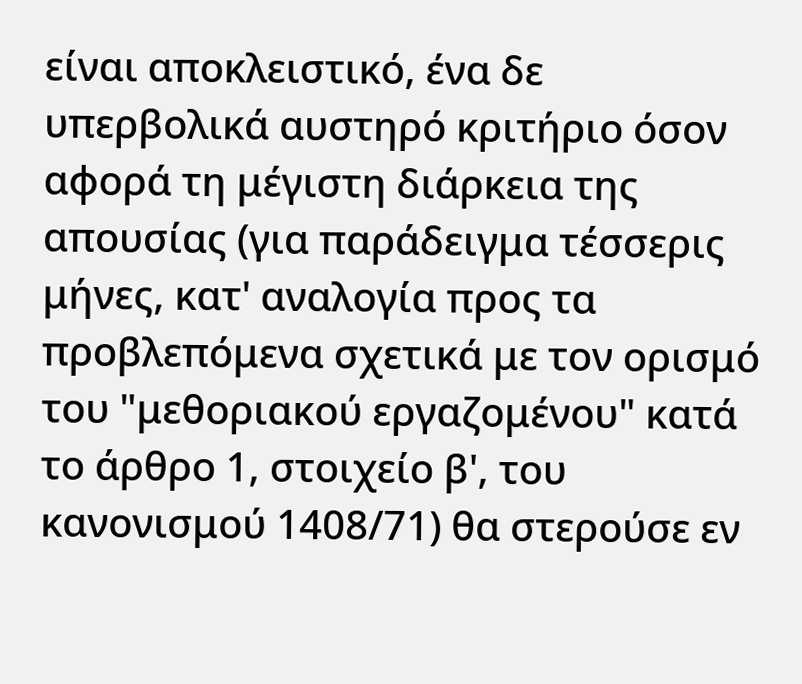είναι αποκλειστικό, ένα δε υπερβολικά αυστηρό κριτήριο όσον αφορά τη μέγιστη διάρκεια της απουσίας (για παράδειγμα τέσσερις μήνες, κατ' αναλογία προς τα προβλεπόμενα σχετικά με τον ορισμό του "μεθοριακού εργαζομένου" κατά το άρθρο 1, στοιχείο β', του κανονισμού 1408/71) θα στερούσε εν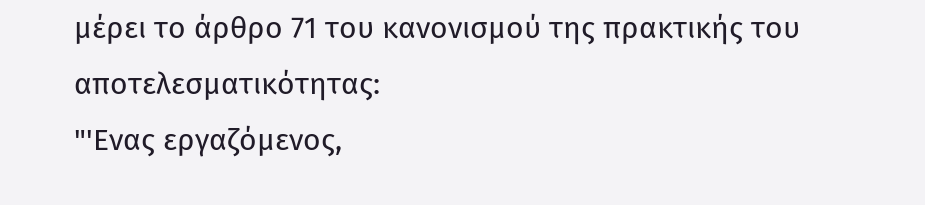μέρει το άρθρο 71 του κανονισμού της πρακτικής του αποτελεσματικότητας:
"'Ενας εργαζόμενος,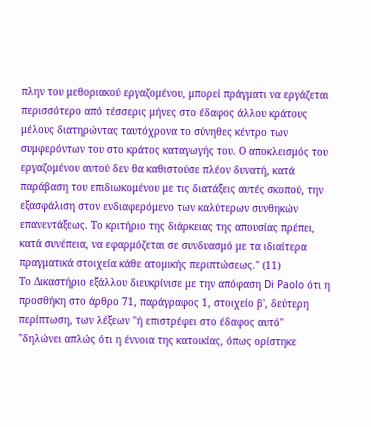πλην του μεθοριακού εργαζομένου, μπορεί πράγματι να εργάζεται περισσότερο από τέσσερις μήνες στο έδαφος άλλου κράτους μέλους διατηρώντας ταυτόχρονα το σύνηθες κέντρο των συμφερόντων του στο κράτος καταγωγής του. Ο αποκλεισμός του εργαζομένου αυτού δεν θα καθιστούσε πλέον δυνατή, κατά παράβαση του επιδιωκομένου με τις διατάξεις αυτές σκοπού, την εξασφάλιση στον ενδιαφερόμενο των καλύτερων συνθηκών επανεντάξεως. Το κριτήριο της διάρκειας της απουσίας πρέπει, κατά συνέπεια, να εφαρμόζεται σε συνδυασμό με τα ιδιαίτερα πραγματικά στοιχεία κάθε ατομικής περιπτώσεως." (11)
Το Δικαστήριο εξάλλου διευκρίνισε με την απόφαση Di Paolo ότι η προσθήκη στο άρθρο 71, παράγραφος 1, στοιχείο β', δεύτερη περίπτωση, των λέξεων "ή επιστρέφει στο έδαφος αυτό"
"δηλώνει απλώς ότι η έννοια της κατοικίας, όπως ορίστηκε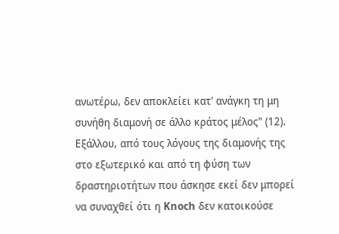ανωτέρω, δεν αποκλείει κατ' ανάγκη τη μη συνήθη διαμονή σε άλλο κράτος μέλος" (12).
Εξάλλου, από τους λόγους της διαμονής της στο εξωτερικό και από τη φύση των δραστηριοτήτων που άσκησε εκεί δεν μπορεί να συναχθεί ότι η Knoch δεν κατοικούσε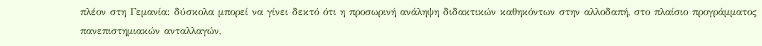πλέον στη Γεμανία: δύσκολα μπορεί να γίνει δεκτό ότι η προσωρινή ανάληψη διδακτικών καθηκόντων στην αλλοδαπή, στο πλαίσιο προγράμματος πανεπιστημιακών ανταλλαγών,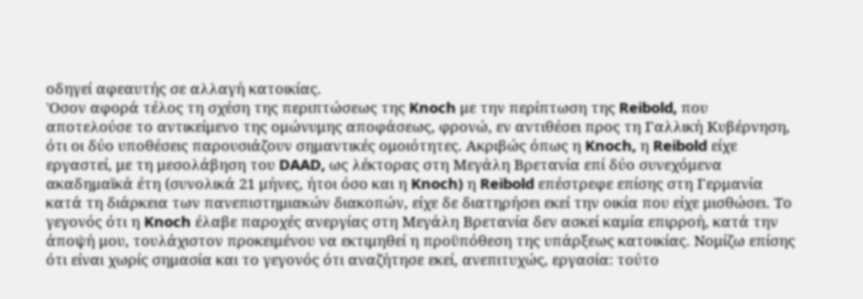οδηγεί αφεαυτής σε αλλαγή κατοικίας.
'Οσον αφορά τέλος τη σχέση της περιπτώσεως της Knoch με την περίπτωση της Reibold, που αποτελούσε το αντικείμενο της ομώνυμης αποφάσεως, φρονώ, εν αντιθέσει προς τη Γαλλική Κυβέρνηση, ότι οι δύο υποθέσεις παρουσιάζουν σημαντικές ομοιότητες. Ακριβώς όπως η Knoch, η Reibold είχε εργαστεί, με τη μεσολάβηση του DAAD, ως λέκτορας στη Μεγάλη Βρετανία επί δύο συνεχόμενα ακαδημαϊκά έτη (συνολικά 21 μήνες, ήτοι όσο και η Knoch) η Reibold επέστρεφε επίσης στη Γερμανία κατά τη διάρκεια των πανεπιστημιακών διακοπών, είχε δε διατηρήσει εκεί την οικία που είχε μισθώσει. Tο γεγονός ότι η Knoch έλαβε παροχές ανεργίας στη Μεγάλη Βρετανία δεν ασκεί καμία επιρροή, κατά την άποψή μου, τουλάχιστον προκειμένου να εκτιμηθεί η προϋπόθεση της υπάρξεως κατοικίας. Νομίζω επίσης ότι είναι χωρίς σημασία και το γεγονός ότι αναζήτησε εκεί, ανεπιτυχώς, εργασία: τούτο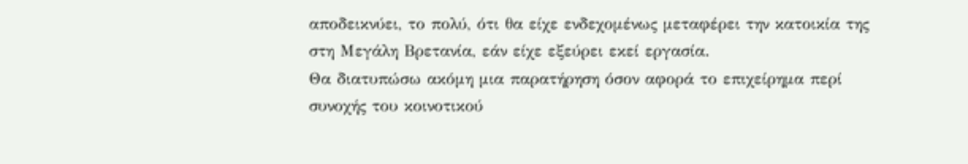αποδεικνύει, το πολύ, ότι θα είχε ενδεχομένως μεταφέρει την κατοικία της στη Μεγάλη Βρετανία, εάν είχε εξεύρει εκεί εργασία.
Θα διατυπώσω ακόμη μια παρατήρηση όσον αφορά το επιχείρημα περί συνοχής του κοινοτικού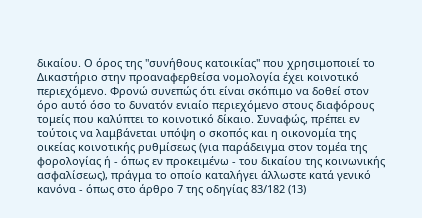δικαίου. Ο όρος της "συνήθους κατοικίας" που χρησιμοποιεί το Δικαστήριο στην προαναφερθείσα νομολογία έχει κοινοτικό περιεχόμενο. Φρονώ συνεπώς ότι είναι σκόπιμο να δοθεί στον όρο αυτό όσο το δυνατόν ενιαίο περιεχόμενο στους διαφόρους τομείς που καλύπτει το κοινοτικό δίκαιο. Συναφώς, πρέπει εν τούτοις να λαμβάνεται υπόψη ο σκοπός και η οικονομία της οικείας κοινοτικής ρυθμίσεως (για παράδειγμα στον τομέα της φορολογίας ή - όπως εν προκειμένω - του δικαίου της κοινωνικής ασφαλίσεως), πράγμα το οποίο καταλήγει άλλωστε κατά γενικό κανόνα - όπως στο άρθρο 7 της οδηγίας 83/182 (13)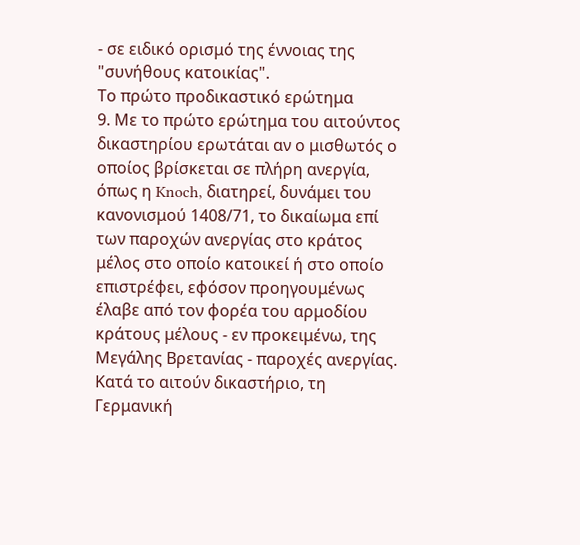- σε ειδικό ορισμό της έννοιας της "συνήθους κατοικίας".
Το πρώτο προδικαστικό ερώτημα
9. Με το πρώτο ερώτημα του αιτούντος δικαστηρίου ερωτάται αν ο μισθωτός ο οποίος βρίσκεται σε πλήρη ανεργία, όπως η Knoch, διατηρεί, δυνάμει του κανονισμού 1408/71, το δικαίωμα επί των παροχών ανεργίας στο κράτος μέλος στο οποίο κατοικεί ή στο οποίο επιστρέφει, εφόσον προηγουμένως έλαβε από τον φορέα του αρμοδίου κράτους μέλους - εν προκειμένω, της Μεγάλης Βρετανίας - παροχές ανεργίας. Κατά το αιτούν δικαστήριο, τη Γερμανική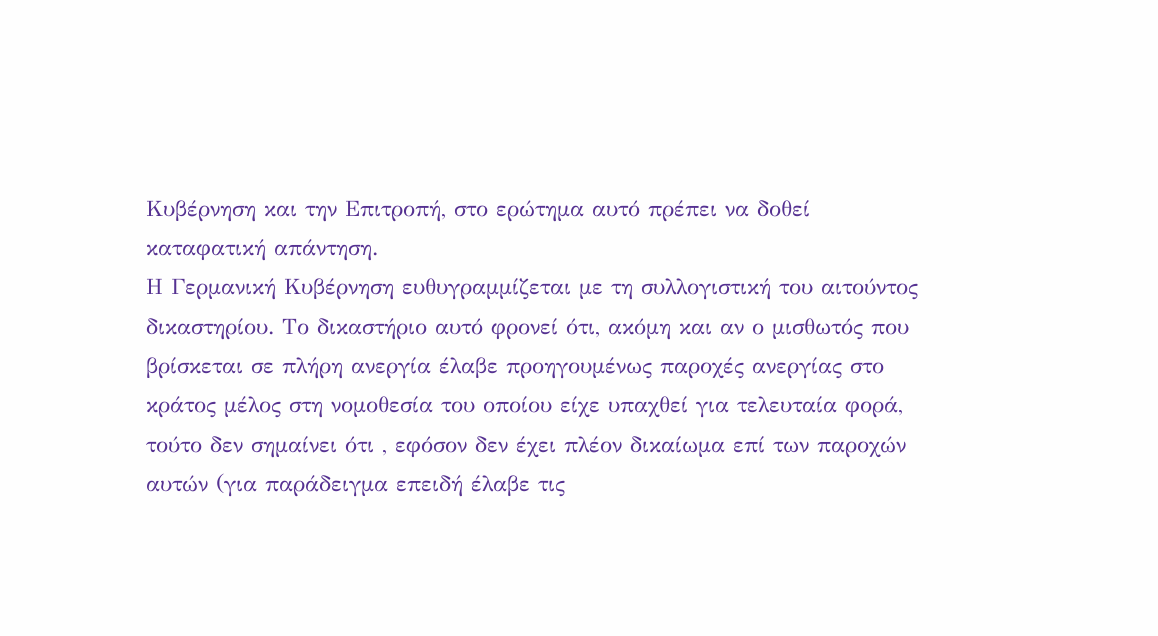Κυβέρνηση και την Επιτροπή, στο ερώτημα αυτό πρέπει να δοθεί καταφατική απάντηση.
Η Γερμανική Κυβέρνηση ευθυγραμμίζεται με τη συλλογιστική του αιτούντος δικαστηρίου. Το δικαστήριο αυτό φρονεί ότι, ακόμη και αν ο μισθωτός που βρίσκεται σε πλήρη ανεργία έλαβε προηγουμένως παροχές ανεργίας στο κράτος μέλος στη νομοθεσία του οποίου είχε υπαχθεί για τελευταία φορά, τούτο δεν σημαίνει ότι , εφόσον δεν έχει πλέον δικαίωμα επί των παροχών αυτών (για παράδειγμα επειδή έλαβε τις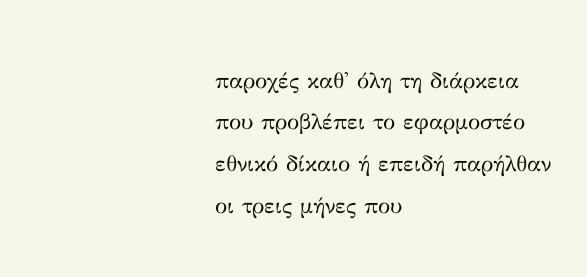παροχές καθ' όλη τη διάρκεια που προβλέπει το εφαρμοστέο εθνικό δίκαιο ή επειδή παρήλθαν οι τρεις μήνες που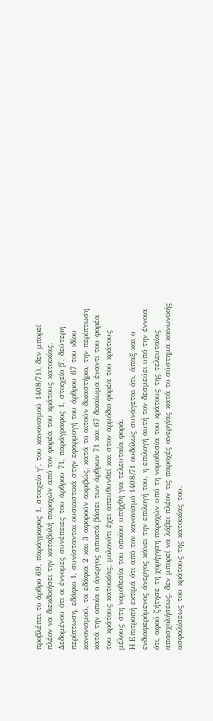προβλέπει το άρθρο 69, παράγραφος 1, στοιχείο γ', του κανονισμού 1408/71), δεν μπορεί πλέον να διεκδικήσει την καταβολή παροχών από τον φορέα του κράτους κατοικίας. Δεδομένου ότι οι έννομες συνέπειες του άρθρου 71, παράγραφος 1, στοιχείο β', δεύτερη περίπτωση, εδάφιο 1, συνίστανται ουσιαστικά στην εφαρμογή του άρθρου 67 του ιδίου κανονισμού, τα εδάφια 2 και 3 αφορούν ακριβώς, κατά το αιτούν δικαστήριο, την περίπτωση κατά την οποία ο άνεργος αποκτά βάσει των άρθρων 71 και 67 δικαίωμα έναντι του φορέα του κράτους κατοικίας, μολονότι έχει απευθυνθεί και στον αρμόδιο φορέα του κράτους μέλους στη νομοθεσία του οποίου υπήχθη για τελευταία φορά.
H Επιτροπή εκτιμά ότι από τον κανονισμό 1408/71 ουδόλως συνάγεται ότι, άπαξ και ο ενδιαφερόμενος άνεργος κάνει την επιλογή του, η επιλογή αυτή τον δεσμεύει υπό την έννοια ότι, αφού ζήτησε τη χορήγηση παροχών υπό τη νομοθεσία του κράτους της τελευταίας απασχολήσεως, δεν μπορεί να λάβει πλέον τις παροχές ανεργίας κατά το σύστημα κοινωνικής ασφαλίσεως του κράτους της κατοικίας του.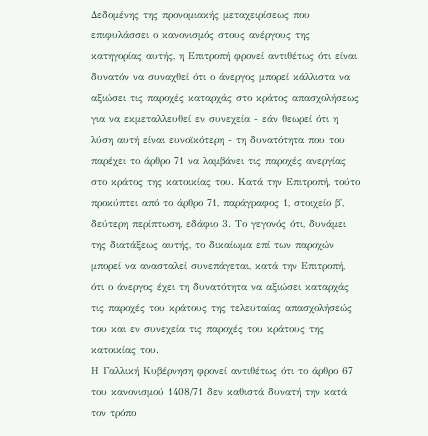Δεδομένης της προνομιακής μεταχειρίσεως που επιφυλάσσει ο κανονισμός στους ανέργους της κατηγορίας αυτής, η Επιτροπή φρονεί αντιθέτως ότι είναι δυνατόν να συναχθεί ότι ο άνεργος μπορεί κάλλιστα να αξιώσει τις παροχές καταρχάς στο κράτος απασχολήσεως για να εκμεταλλευθεί εν συνεχεία - εάν θεωρεί ότι η λύση αυτή είναι ευνοϊκότερη - τη δυνατότητα που του παρέχει το άρθρο 71 να λαμβάνει τις παροχές ανεργίας στο κράτος της κατοικίας του. Κατά την Επιτροπή, τούτο προκύπτει από το άρθρο 71, παράγραφος 1, στοιχείο β', δεύτερη περίπτωση, εδάφιο 3. Το γεγονός ότι, δυνάμει της διατάξεως αυτής, το δικαίωμα επί των παροχών μπορεί να ανασταλεί συνεπάγεται, κατά την Επιτροπή, ότι ο άνεργος έχει τη δυνατότητα να αξιώσει καταρχάς τις παροχές του κράτους της τελευταίας απασχολήσεώς του και εν συνεχεία τις παροχές του κράτους της κατοικίας του.
Η Γαλλική Κυβέρνηση φρονεί αντιθέτως ότι το άρθρο 67 του κανονισμού 1408/71 δεν καθιστά δυνατή την κατά τον τρόπο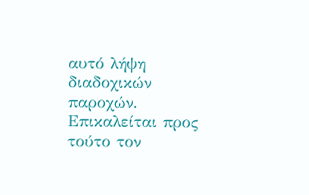αυτό λήψη διαδοχικών παροχών. Επικαλείται προς τούτο τον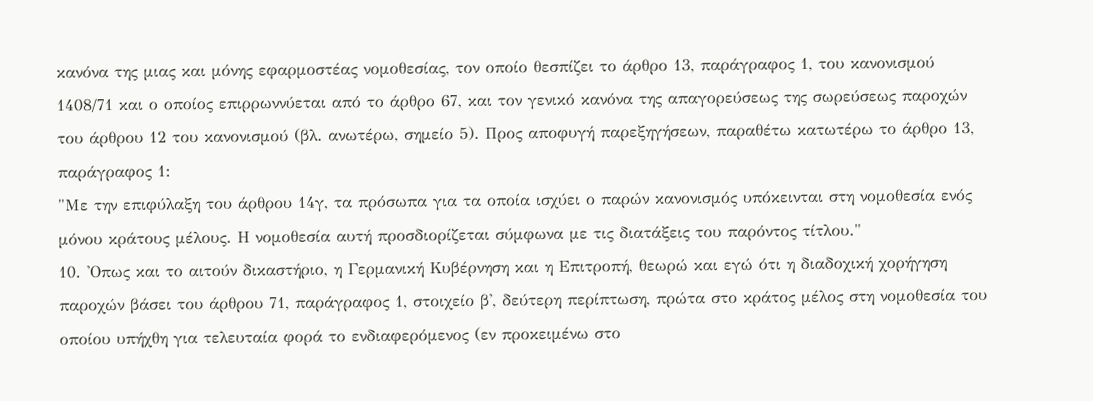κανόνα της μιας και μόνης εφαρμοστέας νομοθεσίας, τον οποίο θεσπίζει το άρθρο 13, παράγραφος 1, του κανονισμού 1408/71 και ο οποίος επιρρωννύεται από το άρθρο 67, και τον γενικό κανόνα της απαγορεύσεως της σωρεύσεως παροχών του άρθρου 12 του κανονισμού (βλ. ανωτέρω, σημείο 5). Προς αποφυγή παρεξηγήσεων, παραθέτω κατωτέρω το άρθρο 13, παράγραφος 1:
"Με την επιφύλαξη του άρθρου 14γ, τα πρόσωπα για τα οποία ισχύει ο παρών κανονισμός υπόκεινται στη νομοθεσία ενός μόνου κράτους μέλους. Η νομοθεσία αυτή προσδιορίζεται σύμφωνα με τις διατάξεις του παρόντος τίτλου."
10. 'Οπως και το αιτούν δικαστήριο, η Γερμανική Κυβέρνηση και η Επιτροπή, θεωρώ και εγώ ότι η διαδοχική χορήγηση παροχών βάσει του άρθρου 71, παράγραφος 1, στοιχείο β', δεύτερη περίπτωση, πρώτα στο κράτος μέλος στη νομοθεσία του οποίου υπήχθη για τελευταία φορά το ενδιαφερόμενος (εν προκειμένω στο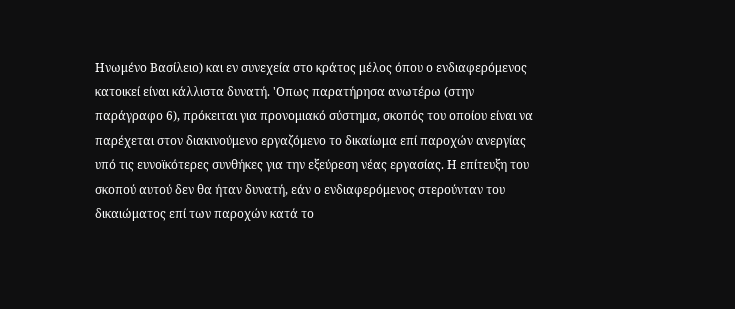Ηνωμένο Βασίλειο) και εν συνεχεία στο κράτος μέλος όπου ο ενδιαφερόμενος κατοικεί είναι κάλλιστα δυνατή. 'Οπως παρατήρησα ανωτέρω (στην παράγραφο 6), πρόκειται για προνομιακό σύστημα, σκοπός του οποίου είναι να παρέχεται στον διακινούμενο εργαζόμενο το δικαίωμα επί παροχών ανεργίας υπό τις ευνοϊκότερες συνθήκες για την εξεύρεση νέας εργασίας. Η επίτευξη του σκοπού αυτού δεν θα ήταν δυνατή, εάν ο ενδιαφερόμενος στερούνταν του δικαιώματος επί των παροχών κατά το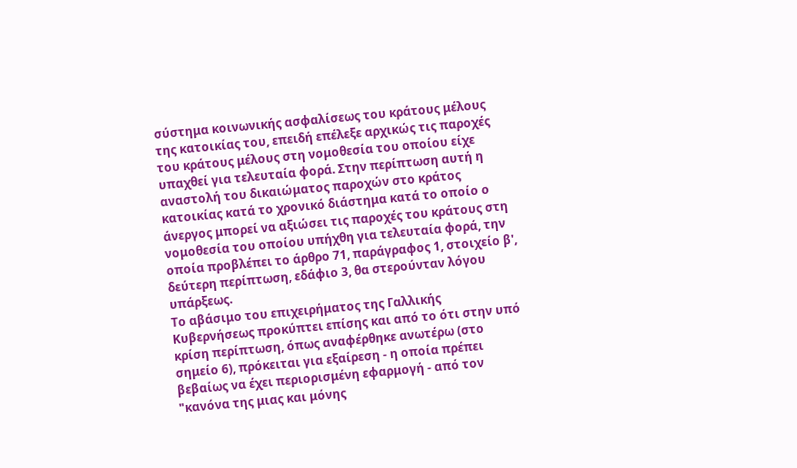σύστημα κοινωνικής ασφαλίσεως του κράτους μέλους της κατοικίας του, επειδή επέλεξε αρχικώς τις παροχές του κράτους μέλους στη νομοθεσία του οποίου είχε υπαχθεί για τελευταία φορά. Στην περίπτωση αυτή η αναστολή του δικαιώματος παροχών στο κράτος κατοικίας κατά το χρονικό διάστημα κατά το οποίο ο άνεργος μπορεί να αξιώσει τις παροχές του κράτους στη νομοθεσία του οποίου υπήχθη για τελευταία φορά, την οποία προβλέπει το άρθρο 71, παράγραφος 1, στοιχείο β', δεύτερη περίπτωση, εδάφιο 3, θα στερούνταν λόγου υπάρξεως.
Το αβάσιμο του επιχειρήματος της Γαλλικής Κυβερνήσεως προκύπτει επίσης και από το ότι στην υπό κρίση περίπτωση, όπως αναφέρθηκε ανωτέρω (στο σημείο 6), πρόκειται για εξαίρεση - η οποία πρέπει βεβαίως να έχει περιορισμένη εφαρμογή - από τον "κανόνα της μιας και μόνης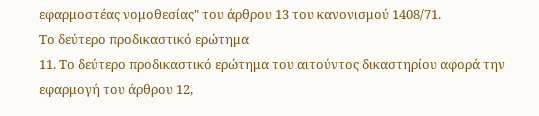εφαρμοστέας νομοθεσίας" του άρθρου 13 του κανονισμού 1408/71.
Το δεύτερο προδικαστικό ερώτημα
11. Το δεύτερο προδικαστικό ερώτημα του αιτούντος δικαστηρίου αφορά την εφαρμογή του άρθρου 12,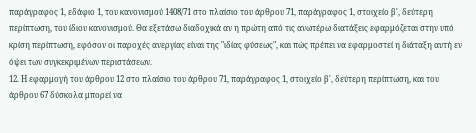παράγραφος 1, εδάφιο 1, του κανονισμού 1408/71 στο πλαίσιο του άρθρου 71, παράγραφος 1, στοιχείο β', δεύτερη περίπτωση, του ίδιου κανονισμού. Θα εξετάσω διαδοχικά αν η πρώτη από τις ανωτέρω διατάξεις εφαρμόζεται στην υπό κρίση περίπτωση, εφόσον οι παροχές ανεργίας είναι της "ιδίας φύσεως", και πώς πρέπει να εφαρμοστεί η διάταξη αυτή εν όψει των συγκεκριμένων περιστάσεων.
12. Η εφαρμογή του άρθρου 12 στο πλαίσιο του άρθρου 71, παράγραφος 1, στοιχείο β', δεύτερη περίπτωση, και του άρθρου 67 δύσκολα μπορεί να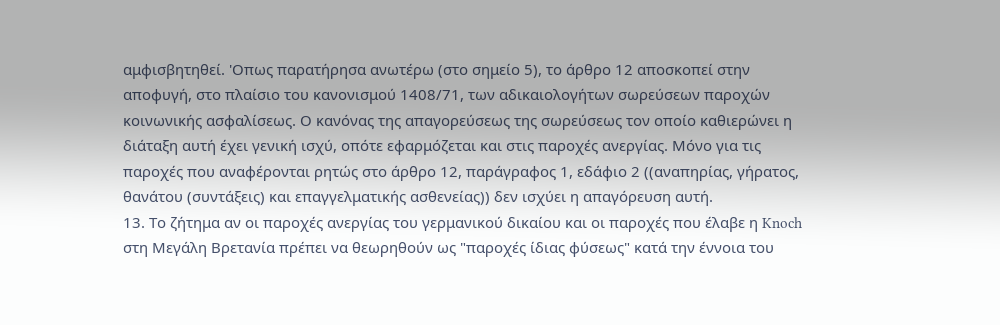αμφισβητηθεί. 'Οπως παρατήρησα ανωτέρω (στο σημείο 5), το άρθρο 12 αποσκοπεί στην αποφυγή, στο πλαίσιο του κανονισμού 1408/71, των αδικαιολογήτων σωρεύσεων παροχών κοινωνικής ασφαλίσεως. Ο κανόνας της απαγορεύσεως της σωρεύσεως τον οποίο καθιερώνει η διάταξη αυτή έχει γενική ισχύ, οπότε εφαρμόζεται και στις παροχές ανεργίας. Μόνο για τις παροχές που αναφέρονται ρητώς στο άρθρο 12, παράγραφος 1, εδάφιο 2 ((αναπηρίας, γήρατος, θανάτου (συντάξεις) και επαγγελματικής ασθενείας)) δεν ισχύει η απαγόρευση αυτή.
13. Το ζήτημα αν οι παροχές ανεργίας του γερμανικού δικαίου και οι παροχές που έλαβε η Knoch στη Μεγάλη Βρετανία πρέπει να θεωρηθούν ως "παροχές ίδιας φύσεως" κατά την έννοια του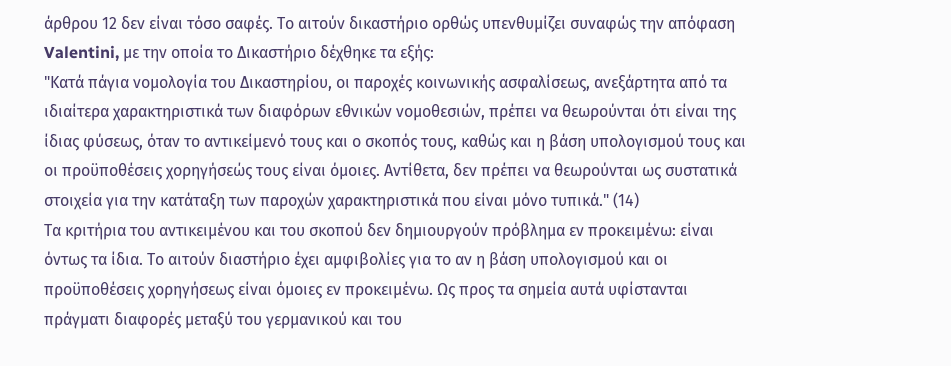άρθρου 12 δεν είναι τόσο σαφές. Το αιτούν δικαστήριο ορθώς υπενθυμίζει συναφώς την απόφαση Valentini, με την οποία το Δικαστήριο δέχθηκε τα εξής:
"Κατά πάγια νομολογία του Δικαστηρίου, οι παροχές κοινωνικής ασφαλίσεως, ανεξάρτητα από τα ιδιαίτερα χαρακτηριστικά των διαφόρων εθνικών νομοθεσιών, πρέπει να θεωρούνται ότι είναι της ίδιας φύσεως, όταν το αντικείμενό τους και ο σκοπός τους, καθώς και η βάση υπολογισμού τους και οι προϋποθέσεις χορηγήσεώς τους είναι όμοιες. Αντίθετα, δεν πρέπει να θεωρούνται ως συστατικά στοιχεία για την κατάταξη των παροχών χαρακτηριστικά που είναι μόνο τυπικά." (14)
Τα κριτήρια του αντικειμένου και του σκοπού δεν δημιουργούν πρόβλημα εν προκειμένω: είναι όντως τα ίδια. Το αιτούν διαστήριο έχει αμφιβολίες για το αν η βάση υπολογισμού και οι προϋποθέσεις χορηγήσεως είναι όμοιες εν προκειμένω. Ως προς τα σημεία αυτά υφίστανται πράγματι διαφορές μεταξύ του γερμανικού και του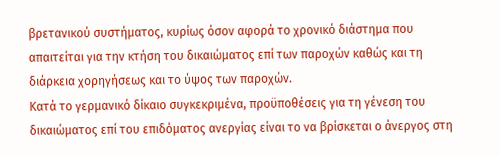βρετανικού συστήματος, κυρίως όσον αφορά το χρονικό διάστημα που απαιτείται για την κτήση του δικαιώματος επί των παροχών καθώς και τη διάρκεια χορηγήσεως και το ύψος των παροχών.
Κατά το γερμανικό δίκαιο συγκεκριμένα, προϋποθέσεις για τη γένεση του δικαιώματος επί του επιδόματος ανεργίας είναι το να βρίσκεται ο άνεργος στη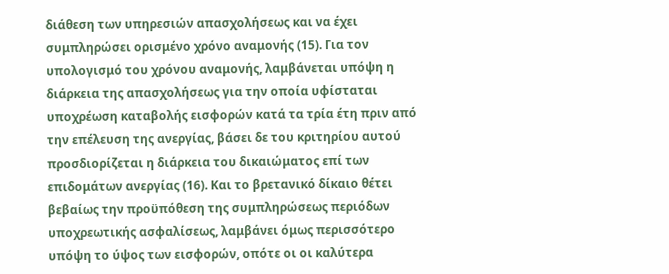διάθεση των υπηρεσιών απασχολήσεως και να έχει συμπληρώσει ορισμένο χρόνο αναμονής (15). Για τον υπολογισμό του χρόνου αναμονής, λαμβάνεται υπόψη η διάρκεια της απασχολήσεως για την οποία υφίσταται υποχρέωση καταβολής εισφορών κατά τα τρία έτη πριν από την επέλευση της ανεργίας, βάσει δε του κριτηρίου αυτού προσδιορίζεται η διάρκεια του δικαιώματος επί των επιδομάτων ανεργίας (16). Και το βρετανικό δίκαιο θέτει βεβαίως την προϋπόθεση της συμπληρώσεως περιόδων υποχρεωτικής ασφαλίσεως, λαμβάνει όμως περισσότερο υπόψη το ύψος των εισφορών, οπότε οι οι καλύτερα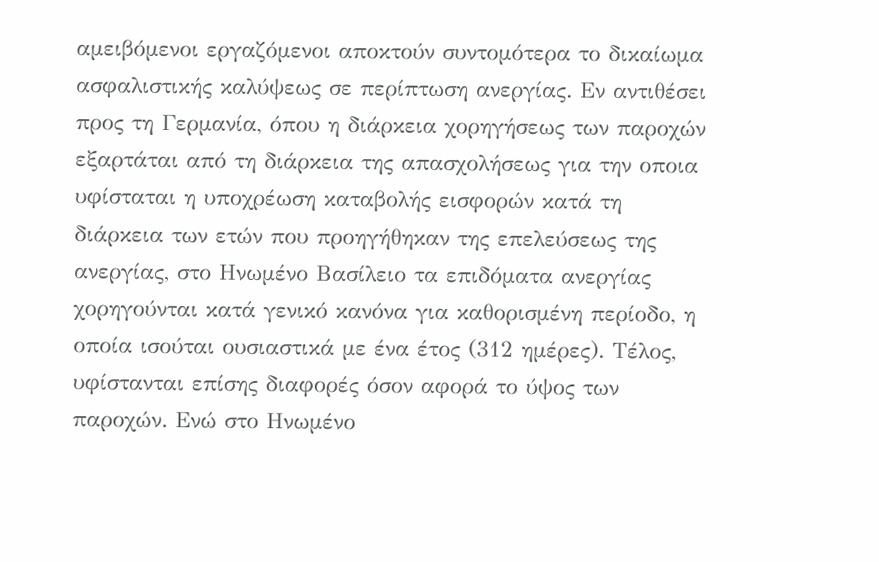αμειβόμενοι εργαζόμενοι αποκτούν συντομότερα το δικαίωμα ασφαλιστικής καλύψεως σε περίπτωση ανεργίας. Εν αντιθέσει προς τη Γερμανία, όπου η διάρκεια χορηγήσεως των παροχών εξαρτάται από τη διάρκεια της απασχολήσεως για την οποια υφίσταται η υποχρέωση καταβολής εισφορών κατά τη διάρκεια των ετών που προηγήθηκαν της επελεύσεως της ανεργίας, στο Ηνωμένο Βασίλειο τα επιδόματα ανεργίας χορηγούνται κατά γενικό κανόνα για καθορισμένη περίοδο, η οποία ισούται ουσιαστικά με ένα έτος (312 ημέρες). Τέλος, υφίστανται επίσης διαφορές όσον αφορά το ύψος των παροχών. Ενώ στο Ηνωμένο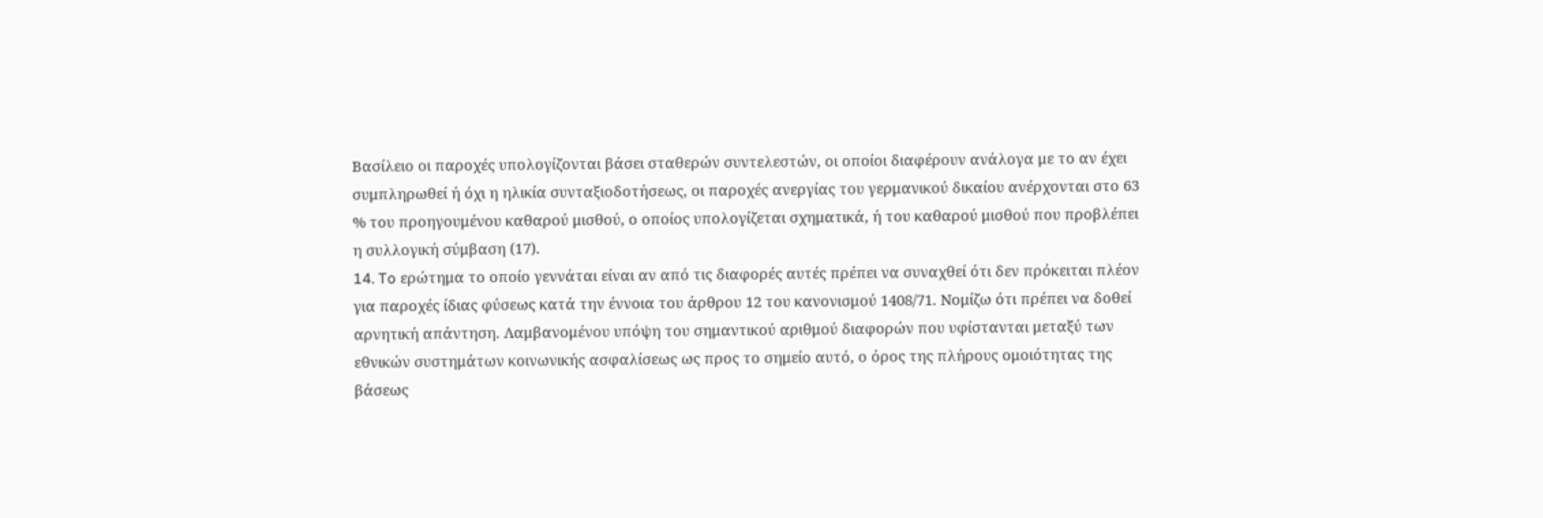Βασίλειο οι παροχές υπολογίζονται βάσει σταθερών συντελεστών, οι οποίοι διαφέρουν ανάλογα με το αν έχει συμπληρωθεί ή όχι η ηλικία συνταξιοδοτήσεως, οι παροχές ανεργίας του γερμανικού δικαίου ανέρχονται στο 63 % του προηγουμένου καθαρού μισθού, ο οποίος υπολογίζεται σχηματικά, ή του καθαρού μισθού που προβλέπει η συλλογική σύμβαση (17).
14. To ερώτημα το οποίο γεννάται είναι αν από τις διαφορές αυτές πρέπει να συναχθεί ότι δεν πρόκειται πλέον για παροχές ίδιας φύσεως κατά την έννοια του άρθρου 12 του κανονισμού 1408/71. Νομίζω ότι πρέπει να δοθεί αρνητική απάντηση. Λαμβανομένου υπόψη του σημαντικού αριθμού διαφορών που υφίστανται μεταξύ των εθνικών συστημάτων κοινωνικής ασφαλίσεως ως προς το σημείο αυτό, ο όρος της πλήρους ομοιότητας της βάσεως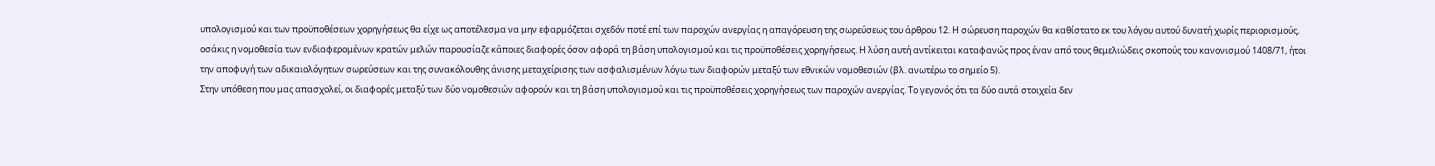υπολογισμού και των προϋποθέσεων χορηγήσεως θα είχε ως αποτέλεσμα να μην εφαρμόζεται σχεδόν ποτέ επί των παροχών ανεργίας η απαγόρευση της σωρεύσεως του άρθρου 12. Η σώρευση παροχών θα καθίστατο εκ του λόγου αυτού δυνατή χωρίς περιορισμούς, οσάκις η νομοθεσία των ενδιαφερομένων κρατών μελών παρουσίαζε κάποιες διαφορές όσον αφορά τη βάση υπολογισμού και τις προϋποθέσεις χορηγήσεως. Η λύση αυτή αντίκειται καταφανώς προς έναν από τους θεμελιώδεις σκοπούς του κανονισμού 1408/71, ήτοι την αποφυγή των αδικαιολόγητων σωρεύσεων και της συνακόλουθης άνισης μεταχείρισης των ασφαλισμένων λόγω των διαφορών μεταξύ των εθνικών νομοθεσιών (βλ. ανωτέρω το σημείο 5).
Στην υπόθεση που μας απασχολεί, οι διαφορές μεταξύ των δύο νομοθεσιών αφορούν και τη βάση υπολογισμού και τις προϋποθέσεις χορηγήσεως των παροχών ανεργίας. Το γεγονός ότι τα δύο αυτά στοιχεία δεν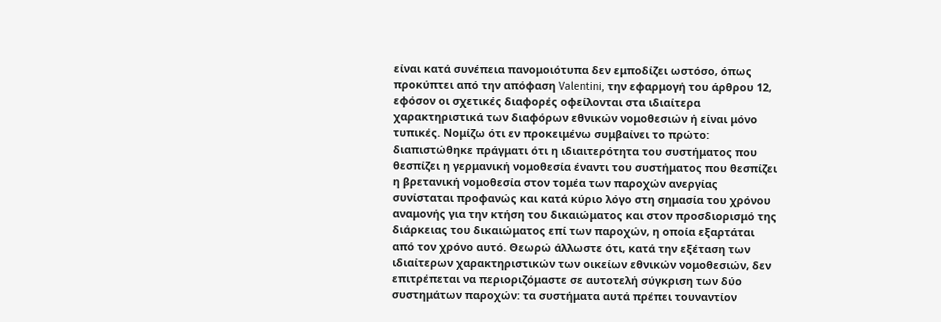είναι κατά συνέπεια πανομοιότυπα δεν εμποδίζει ωστόσο, όπως προκύπτει από την απόφαση Valentini, την εφαρμογή του άρθρου 12, εφόσον οι σχετικές διαφορές οφείλονται στα ιδιαίτερα χαρακτηριστικά των διαφόρων εθνικών νομοθεσιών ή είναι μόνο τυπικές. Νομίζω ότι εν προκειμένω συμβαίνει το πρώτο: διαπιστώθηκε πράγματι ότι η ιδιαιτερότητα του συστήματος που θεσπίζει η γερμανική νομοθεσία έναντι του συστήματος που θεσπίζει η βρετανική νομοθεσία στον τομέα των παροχών ανεργίας συνίσταται προφανώς και κατά κύριο λόγο στη σημασία του χρόνου αναμονής για την κτήση του δικαιώματος και στον προσδιορισμό της διάρκειας του δικαιώματος επί των παροχών, η οποία εξαρτάται από τον χρόνο αυτό. Θεωρώ άλλωστε ότι, κατά την εξέταση των ιδιαίτερων χαρακτηριστικών των οικείων εθνικών νομοθεσιών, δεν επιτρέπεται να περιοριζόμαστε σε αυτοτελή σύγκριση των δύο συστημάτων παροχών: τα συστήματα αυτά πρέπει τουναντίον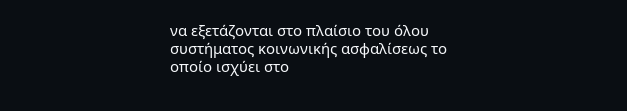να εξετάζονται στο πλαίσιο του όλου συστήματος κοινωνικής ασφαλίσεως το οποίο ισχύει στο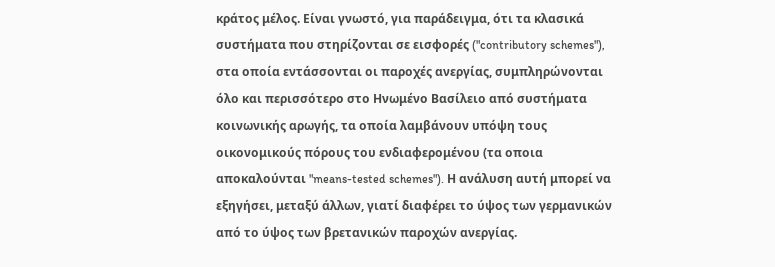κράτος μέλος. Είναι γνωστό, για παράδειγμα, ότι τα κλασικά συστήματα που στηρίζονται σε εισφορές ("contributory schemes"), στα οποία εντάσσονται οι παροχές ανεργίας, συμπληρώνονται όλο και περισσότερο στο Ηνωμένο Βασίλειο από συστήματα κοινωνικής αρωγής, τα οποία λαμβάνουν υπόψη τους οικονομικούς πόρους του ενδιαφερομένου (τα οποια αποκαλούνται "means-tested schemes"). Η ανάλυση αυτή μπορεί να εξηγήσει, μεταξύ άλλων, γιατί διαφέρει το ύψος των γερμανικών από το ύψος των βρετανικών παροχών ανεργίας.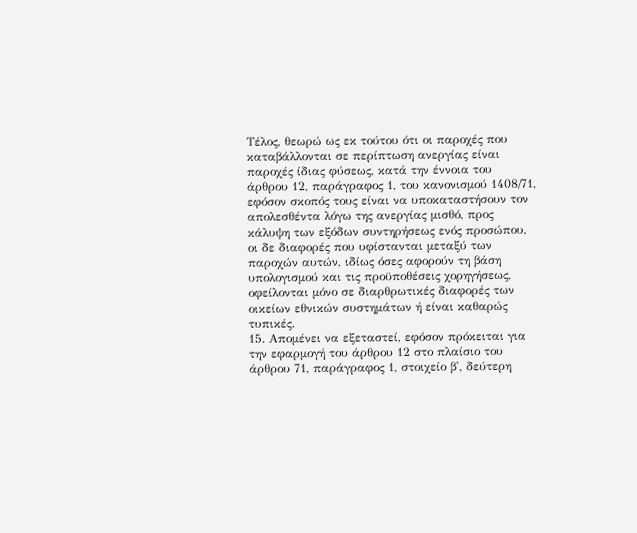Τέλος, θεωρώ ως εκ τούτου ότι οι παροχές που καταβάλλονται σε περίπτωση ανεργίας είναι παροχές ίδιας φύσεως, κατά την έννοια του άρθρου 12, παράγραφος 1, του κανονισμού 1408/71, εφόσον σκοπός τους είναι να υποκαταστήσουν τον απολεσθέντα λόγω της ανεργίας μισθό, προς κάλυψη των εξόδων συντηρήσεως ενός προσώπου, οι δε διαφορές που υφίστανται μεταξύ των παροχών αυτών, ιδίως όσες αφορούν τη βάση υπολογισμού και τις προϋποθέσεις χορηγήσεως, οφείλονται μόνο σε διαρθρωτικές διαφορές των οικείων εθνικών συστημάτων ή είναι καθαρώς τυπικές.
15. Απομένει να εξεταστεί, εφόσον πρόκειται για την εφαρμογή του άρθρου 12 στο πλαίσιο του άρθρου 71, παράγραφος 1, στοιχείο β', δεύτερη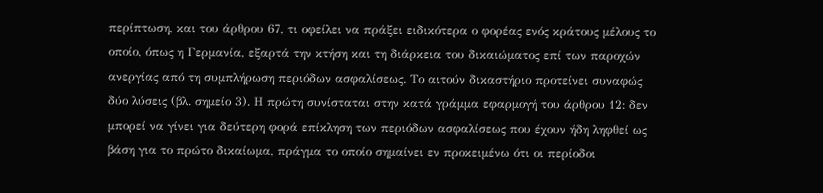περίπτωση, και του άρθρου 67, τι οφείλει να πράξει ειδικότερα ο φορέας ενός κράτους μέλους το οποίο, όπως η Γερμανία, εξαρτά την κτήση και τη διάρκεια του δικαιώματος επί των παροχών ανεργίας από τη συμπλήρωση περιόδων ασφαλίσεως. Το αιτούν δικαστήριο προτείνει συναφώς δύο λύσεις (βλ. σημείο 3). Η πρώτη συνίσταται στην κατά γράμμα εφαρμογή του άρθρου 12: δεν μπορεί να γίνει για δεύτερη φορά επίκληση των περιόδων ασφαλίσεως που έχουν ήδη ληφθεί ως βάση για το πρώτο δικαίωμα, πράγμα το οποίο σημαίνει εν προκειμένω ότι οι περίοδοι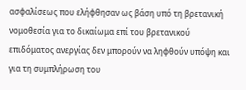ασφαλίσεως που ελήφθησαν ως βάση υπό τη βρετανική νομοθεσία για το δικαίωμα επί του βρετανικού επιδόματος ανεργίας δεν μπορούν να ληφθούν υπόψη και για τη συμπλήρωση του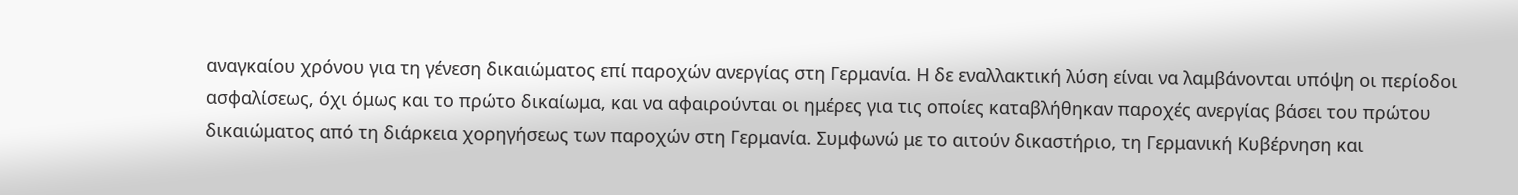αναγκαίου χρόνου για τη γένεση δικαιώματος επί παροχών ανεργίας στη Γερμανία. Η δε εναλλακτική λύση είναι να λαμβάνονται υπόψη οι περίοδοι ασφαλίσεως, όχι όμως και το πρώτο δικαίωμα, και να αφαιρούνται οι ημέρες για τις οποίες καταβλήθηκαν παροχές ανεργίας βάσει του πρώτου δικαιώματος από τη διάρκεια χορηγήσεως των παροχών στη Γερμανία. Συμφωνώ με το αιτούν δικαστήριο, τη Γερμανική Κυβέρνηση και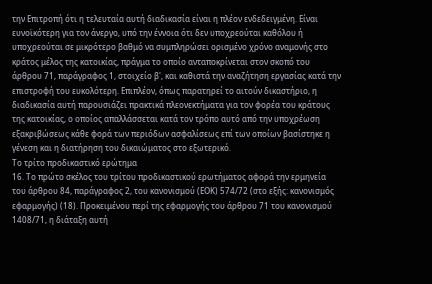την Επιτροπή ότι η τελευταία αυτή διαδικασία είναι η πλέον ενδεδειγμένη. Είναι ευνοϊκότερη για τον άνεργο, υπό την έννοια ότι δεν υποχρεούται καθόλου ή υποχρεούται σε μικρότερο βαθμό να συμπληρώσει ορισμένο χρόνο αναμονής στο κράτος μέλος της κατοικίας, πράγμα το οποίο ανταποκρίνεται στον σκοπό του άρθρου 71, παράγραφος 1, στοιχείο β', και καθιστά την αναζήτηση εργασίας κατά την επιστροφή του ευκολότερη. Επιπλέον, όπως παρατηρεί το αιτούν δικαστήριο, η διαδικασία αυτή παρουσιάζει πρακτικά πλεονεκτήματα για τον φορέα του κράτους της κατοικίας, ο οποίος απαλλάσσεται κατά τον τρόπο αυτό από την υποχρέωση εξακριβώσεως κάθε φορά των περιόδων ασφαλίσεως επί των οποίων βασίστηκε η γένεση και η διατήρηση του δικαιώματος στο εξωτερικό.
Το τρίτο προδικαστικό ερώτημα
16. Το πρώτο σκέλος του τρίτου προδικαστικού ερωτήματος αφορά την ερμηνεία του άρθρου 84, παράγραφος 2, του κανονισμού (ΕΟΚ) 574/72 (στο εξής: κανονισμός εφαρμογής) (18). Προκειμένου περί της εφαρμογής του άρθρου 71 του κανονισμού 1408/71, η διάταξη αυτή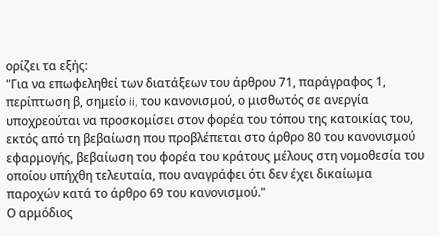ορίζει τα εξής:
"Για να επωφεληθεί των διατάξεων του άρθρου 71, παράγραφος 1, περίπτωση β, σημείο ii, του κανονισμού, ο μισθωτός σε ανεργία υποχρεούται να προσκομίσει στον φορέα του τόπου της κατοικίας του, εκτός από τη βεβαίωση που προβλέπεται στο άρθρο 80 του κανονισμού εφαρμογής, βεβαίωση του φορέα του κράτους μέλους στη νομοθεσία του οποίου υπήχθη τελευταία, που αναγράφει ότι δεν έχει δικαίωμα παροχών κατά το άρθρο 69 του κανονισμού."
Ο αρμόδιος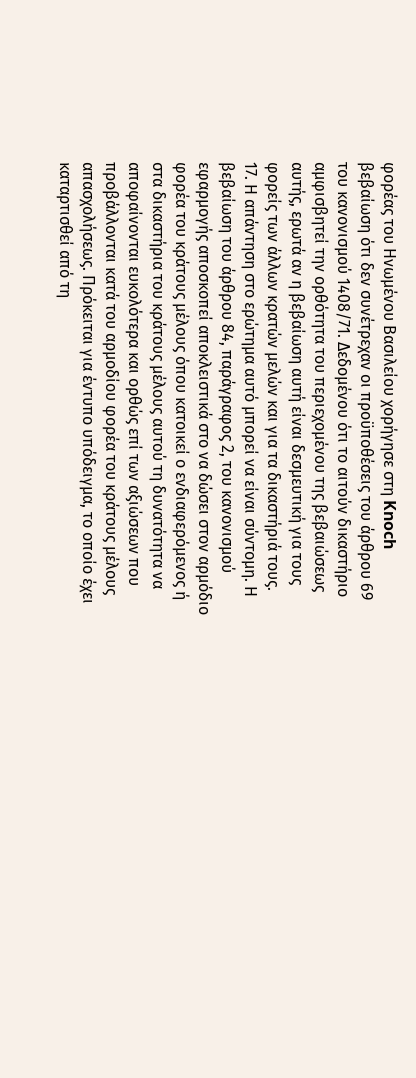φορέας του Ηνωμένου Βασιλείου χορήγησε στη Knoch βεβαίωση ότι δεν συνέτρεχαν οι προϋποθέσεις του άρθρου 69 του κανονισμού 1408/71. Δεδομένου ότι το αιτούν δικαστήριο αμφισβητεί την ορθότητα του περιεχομένου της βεβαιώσεως αυτής, ερωτά αν η βεβαίωση αυτή είναι δεσμευτική για τους φορείς των άλλων κρατών μελών και για τα δικαστήριά τους.
17. Η απάντηση στο ερώτημα αυτό μπορεί να είναι σύντομη. Η βεβαίωση του άρθρου 84, παράγραφος 2, του κανονισμού εφαρμογής αποσκοπεί αποκλειστικά στο να δώσει στον αρμόδιο φορέα του κράτους μέλους όπου κατοικεί ο ενδιαφερόμενος ή στα δικαστήρια του κράτους μέλους αυτού τη δυνατότητα να αποφαίνονται ευκολότερα και ορθώς επί των αξιώσεων που προβάλλονται κατά του αρμοδίου φορέα του κράτους μέλους απασχολήσεως. Πρόκειται για έντυπο υπόδειγμα, το οποίο έχει καταρτισθεί από τη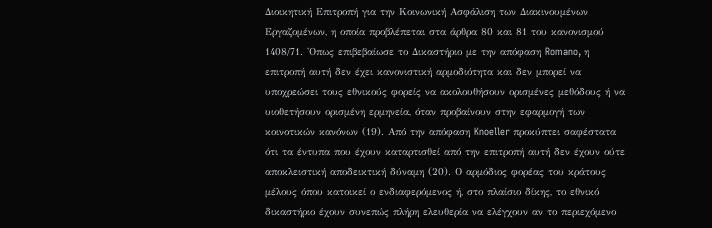Διοικητική Επιτροπή για την Κοινωνική Ασφάλιση των Διακινουμένων Εργαζομένων, η οποία προβλέπεται στα άρθρα 80 και 81 του κανονισμού 1408/71. 'Οπως επιβεβαίωσε το Δικαστήριο με την απόφαση Romano, η επιτροπή αυτή δεν έχει κανονιστική αρμοδιότητα και δεν μπορεί να υποχρεώσει τους εθνικούς φορείς να ακολουθήσουν ορισμένες μεθόδους ή να υιοθετήσουν ορισμένη ερμηνεία, όταν προβαίνουν στην εφαρμογή των κοινοτικών κανόνων (19). Από την απόφαση Knoeller προκύπτει σαφέστατα ότι τα έντυπα που έχουν καταρτισθεί από την επιτροπή αυτή δεν έχουν ούτε αποκλειστική αποδεικτική δύναμη (20). Ο αρμόδιος φορέας του κράτους μέλους όπου κατοικεί ο ενδιαφερόμενος ή, στο πλαίσιο δίκης, το εθνικό δικαστήριο έχουν συνεπώς πλήρη ελευθερία να ελέγχουν αν το περιεχόμενο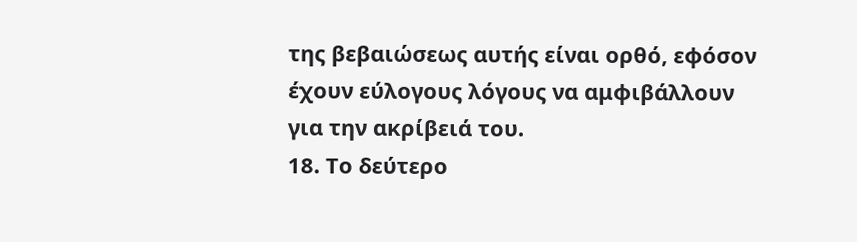της βεβαιώσεως αυτής είναι ορθό, εφόσον έχουν εύλογους λόγους να αμφιβάλλουν για την ακρίβειά του.
18. Το δεύτερο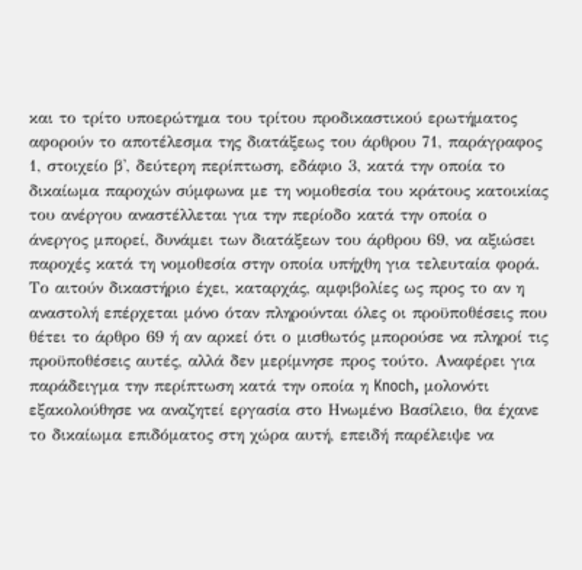και το τρίτο υποερώτημα του τρίτου προδικαστικού ερωτήματος αφορούν το αποτέλεσμα της διατάξεως του άρθρου 71, παράγραφος 1, στοιχείο β', δεύτερη περίπτωση, εδάφιο 3, κατά την οποία το δικαίωμα παροχών σύμφωνα με τη νομοθεσία του κράτους κατοικίας του ανέργου αναστέλλεται για την περίοδο κατά την οποία ο άνεργος μπορεί, δυνάμει των διατάξεων του άρθρου 69, να αξιώσει παροχές κατά τη νομοθεσία στην οποία υπήχθη για τελευταία φορά.
Το αιτούν δικαστήριο έχει, καταρχάς, αμφιβολίες ως προς το αν η αναστολή επέρχεται μόνο όταν πληρούνται όλες οι προϋποθέσεις που θέτει το άρθρο 69 ή αν αρκεί ότι ο μισθωτός μπορούσε να πληροί τις προϋποθέσεις αυτές, αλλά δεν μερίμνησε προς τούτο. Αναφέρει για παράδειγμα την περίπτωση κατά την οποία η Knoch, μολονότι εξακολούθησε να αναζητεί εργασία στο Ηνωμένο Βασίλειο, θα έχανε το δικαίωμα επιδόματος στη χώρα αυτή, επειδή παρέλειψε να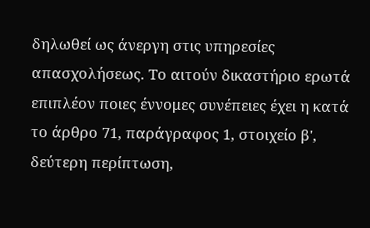δηλωθεί ως άνεργη στις υπηρεσίες απασχολήσεως. Το αιτούν δικαστήριο ερωτά επιπλέον ποιες έννομες συνέπειες έχει η κατά το άρθρο 71, παράγραφος 1, στοιχείο β', δεύτερη περίπτωση,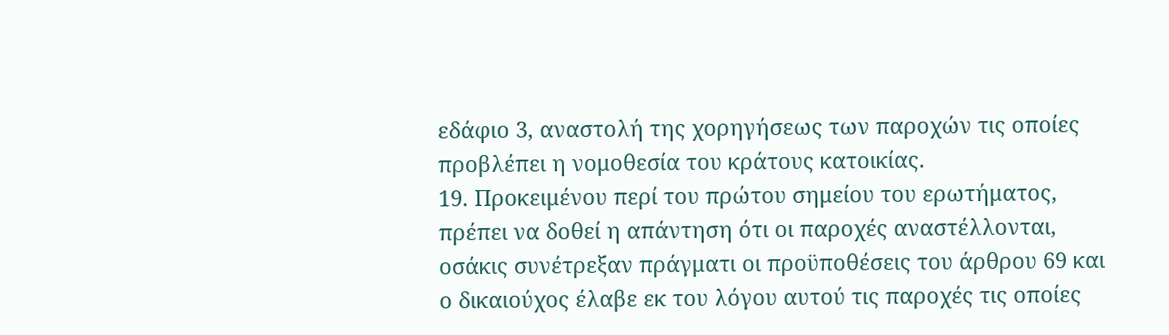εδάφιο 3, αναστολή της χορηγήσεως των παροχών τις οποίες προβλέπει η νομοθεσία του κράτους κατοικίας.
19. Προκειμένου περί του πρώτου σημείου του ερωτήματος, πρέπει να δοθεί η απάντηση ότι οι παροχές αναστέλλονται, οσάκις συνέτρεξαν πράγματι οι προϋποθέσεις του άρθρου 69 και ο δικαιούχος έλαβε εκ του λόγου αυτού τις παροχές τις οποίες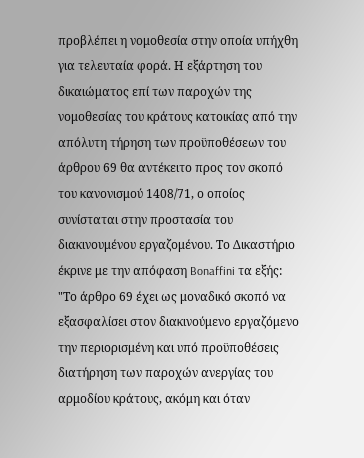προβλέπει η νομοθεσία στην οποία υπήχθη για τελευταία φορά. Η εξάρτηση του δικαιώματος επί των παροχών της νομοθεσίας του κράτους κατοικίας από την απόλυτη τήρηση των προϋποθέσεων του άρθρου 69 θα αντέκειτο προς τον σκοπό του κανονισμού 1408/71, ο οποίος συνίσταται στην προστασία του διακινουμένου εργαζομένου. Το Δικαστήριο έκρινε με την απόφαση Bonaffini τα εξής:
"Το άρθρο 69 έχει ως μοναδικό σκοπό να εξασφαλίσει στον διακινούμενο εργαζόμενο την περιορισμένη και υπό προϋποθέσεις διατήρηση των παροχών ανεργίας του αρμοδίου κράτους, ακόμη και όταν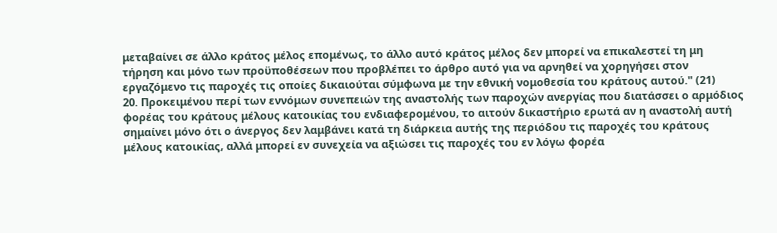μεταβαίνει σε άλλο κράτος μέλος επομένως, το άλλο αυτό κράτος μέλος δεν μπορεί να επικαλεστεί τη μη τήρηση και μόνο των προϋποθέσεων που προβλέπει το άρθρο αυτό για να αρνηθεί να χορηγήσει στον εργαζόμενο τις παροχές τις οποίες δικαιούται σύμφωνα με την εθνική νομοθεσία του κράτους αυτού." (21)
20. Προκειμένου περί των εννόμων συνεπειών της αναστολής των παροχών ανεργίας που διατάσσει ο αρμόδιος φορέας του κράτους μέλους κατοικίας του ενδιαφερομένου, το αιτούν δικαστήριο ερωτά αν η αναστολή αυτή σημαίνει μόνο ότι ο άνεργος δεν λαμβάνει κατά τη διάρκεια αυτής της περιόδου τις παροχές του κράτους μέλους κατοικίας, αλλά μπορεί εν συνεχεία να αξιώσει τις παροχές του εν λόγω φορέα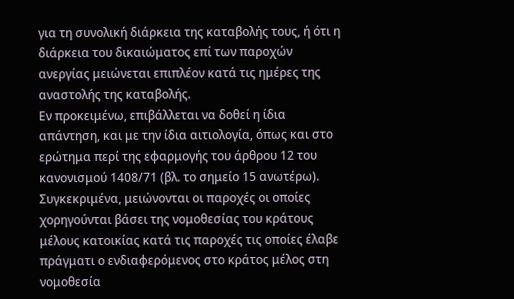για τη συνολική διάρκεια της καταβολής τους, ή ότι η διάρκεια του δικαιώματος επί των παροχών ανεργίας μειώνεται επιπλέον κατά τις ημέρες της αναστολής της καταβολής.
Εν προκειμένω, επιβάλλεται να δοθεί η ίδια απάντηση, και με την ίδια αιτιολογία, όπως και στο ερώτημα περί της εφαρμογής του άρθρου 12 του κανονισμού 1408/71 (βλ. το σημείο 15 ανωτέρω). Συγκεκριμένα, μειώνονται οι παροχές οι οποίες χορηγούνται βάσει της νομοθεσίας του κράτους μέλους κατοικίας κατά τις παροχές τις οποίες έλαβε πράγματι ο ενδιαφερόμενος στο κράτος μέλος στη νομοθεσία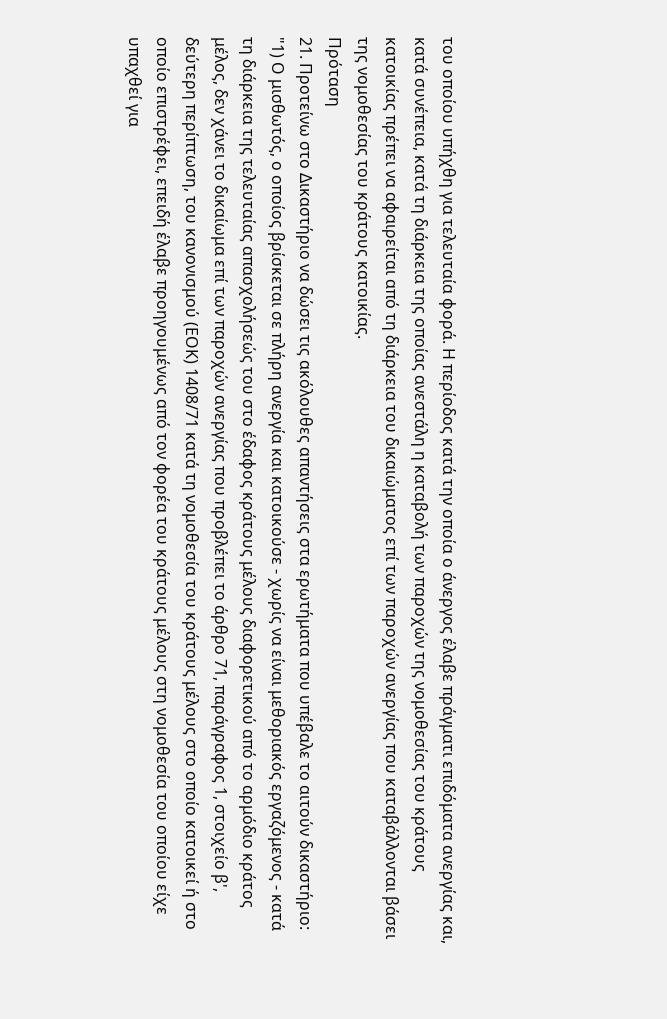του οποίου υπήχθη για τελευταία φορά. Η περίοδος κατά την οποία ο άνεργος έλαβε πράγματι επιδόματα ανεργίας και, κατά συνέπεια, κατά τη διάρκεια της οποίας ανεστάλη η καταβολή των παροχών της νομοθεσίας του κράτους κατοικίας πρέπει να αφαιρείται από τη διάρκεια του δικαιώματος επί των παροχών ανεργίας που καταβάλλονται βάσει της νομοθεσίας του κράτους κατοικίας.
Πρόταση
21. Προτείνω στο Δικαστήριο να δώσει τις ακόλουθες απαντήσεις στα ερωτήματα που υπέβαλε το αιτούν δικαστήριο:
"1) Ο μισθωτός, ο οποίος βρίσκεται σε πλήρη ανεργία και κατοικούσε - χωρίς να είναι μεθοριακός εργαζόμενος - κατά τη διάρκεια της τελευταίας απασχολήσεώς του στο έδαφος κράτους μέλους διαφορετικού από το αρμόδιο κράτος μέλος, δεν χάνει το δικαίωμα επί των παροχών ανεργίας που προβλέπει το άρθρο 71, παράγραφος 1, στοιχείο β', δεύτερη περίπτωση, του κανονισμού (ΕΟΚ) 1408/71 κατά τη νομοθεσία του κράτους μέλους στο οποίο κατοικεί ή στο οποίο επιστρέφει, επειδή έλαβε προηγουμένως από τον φορέα του κράτους μέλους στη νομοθεσία του οποίου είχε υπαχθεί για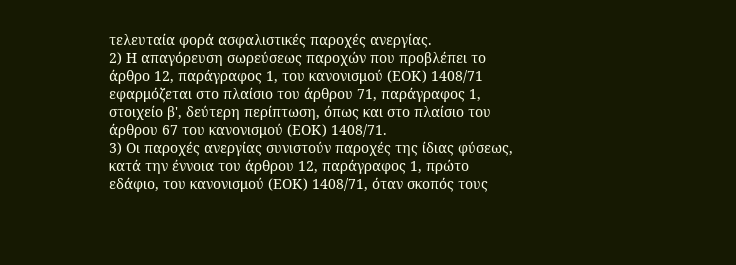τελευταία φορά ασφαλιστικές παροχές ανεργίας.
2) Η απαγόρευση σωρεύσεως παροχών που προβλέπει το άρθρο 12, παράγραφος 1, του κανονισμού (ΕΟΚ) 1408/71 εφαρμόζεται στο πλαίσιο του άρθρου 71, παράγραφος 1, στοιχείο β', δεύτερη περίπτωση, όπως και στο πλαίσιο του άρθρου 67 του κανονισμού (ΕΟΚ) 1408/71.
3) Οι παροχές ανεργίας συνιστούν παροχές της ίδιας φύσεως, κατά την έννοια του άρθρου 12, παράγραφος 1, πρώτο εδάφιο, του κανονισμού (ΕΟΚ) 1408/71, όταν σκοπός τους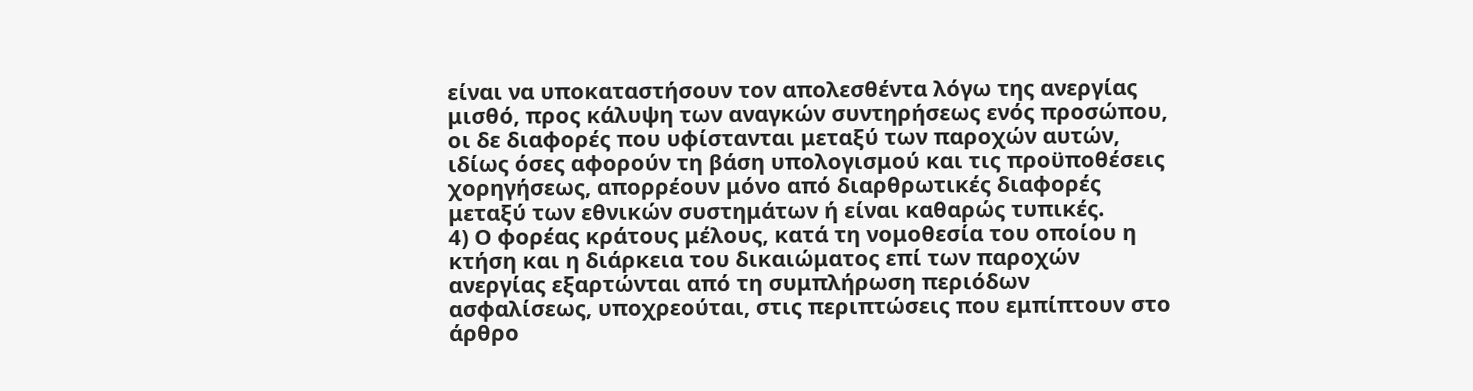είναι να υποκαταστήσουν τον απολεσθέντα λόγω της ανεργίας μισθό, προς κάλυψη των αναγκών συντηρήσεως ενός προσώπου, οι δε διαφορές που υφίστανται μεταξύ των παροχών αυτών, ιδίως όσες αφορούν τη βάση υπολογισμού και τις προϋποθέσεις χορηγήσεως, απορρέουν μόνο από διαρθρωτικές διαφορές μεταξύ των εθνικών συστημάτων ή είναι καθαρώς τυπικές.
4) Ο φορέας κράτους μέλους, κατά τη νομοθεσία του οποίου η κτήση και η διάρκεια του δικαιώματος επί των παροχών ανεργίας εξαρτώνται από τη συμπλήρωση περιόδων ασφαλίσεως, υποχρεούται, στις περιπτώσεις που εμπίπτουν στο άρθρο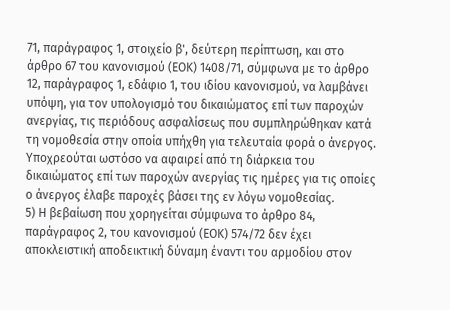71, παράγραφος 1, στοιχείο β', δεύτερη περίπτωση, και στο άρθρο 67 του κανονισμού (ΕΟΚ) 1408/71, σύμφωνα με το άρθρο 12, παράγραφος 1, εδάφιο 1, του ιδίου κανονισμού, να λαμβάνει υπόψη, για τον υπολογισμό του δικαιώματος επί των παροχών ανεργίας, τις περιόδους ασφαλίσεως που συμπληρώθηκαν κατά τη νομοθεσία στην οποία υπήχθη για τελευταία φορά ο άνεργος. Υποχρεούται ωστόσο να αφαιρεί από τη διάρκεια του δικαιώματος επί των παροχών ανεργίας τις ημέρες για τις οποίες ο άνεργος έλαβε παροχές βάσει της εν λόγω νομοθεσίας.
5) Η βεβαίωση που χορηγείται σύμφωνα το άρθρο 84, παράγραφος 2, του κανονισμού (ΕΟΚ) 574/72 δεν έχει αποκλειστική αποδεικτική δύναμη έναντι του αρμοδίου στον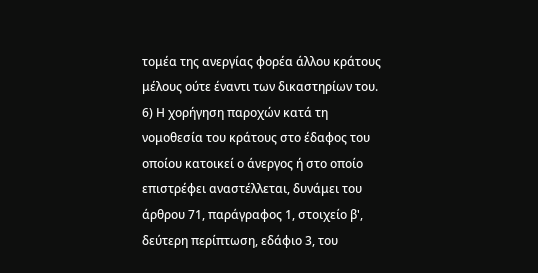τομέα της ανεργίας φορέα άλλου κράτους μέλους ούτε έναντι των δικαστηρίων του.
6) Η χορήγηση παροχών κατά τη νομοθεσία του κράτους στο έδαφος του οποίου κατοικεί ο άνεργος ή στο οποίο επιστρέφει αναστέλλεται, δυνάμει του άρθρου 71, παράγραφος 1, στοιχείο β', δεύτερη περίπτωση, εδάφιο 3, του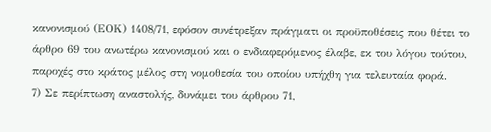κανονισμού (ΕΟΚ) 1408/71, εφόσον συνέτρεξαν πράγματι οι προϋποθέσεις που θέτει το άρθρο 69 του ανωτέρω κανονισμού και ο ενδιαφερόμενος έλαβε, εκ του λόγου τούτου, παροχές στο κράτος μέλος στη νομοθεσία του οποίου υπήχθη για τελευταία φορά.
7) Σε περίπτωση αναστολής, δυνάμει του άρθρου 71,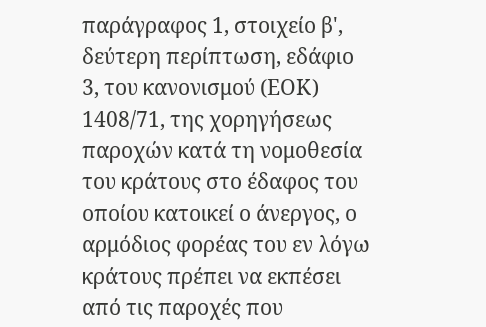παράγραφος 1, στοιχείο β', δεύτερη περίπτωση, εδάφιο 3, του κανονισμού (ΕΟΚ) 1408/71, της χορηγήσεως παροχών κατά τη νομοθεσία του κράτους στο έδαφος του οποίου κατοικεί ο άνεργος, ο αρμόδιος φορέας του εν λόγω κράτους πρέπει να εκπέσει από τις παροχές που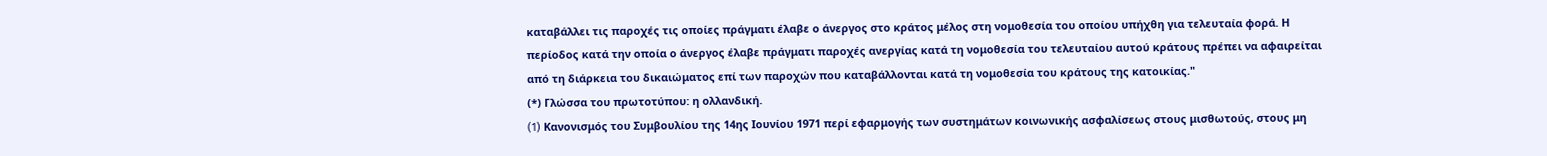καταβάλλει τις παροχές τις οποίες πράγματι έλαβε ο άνεργος στο κράτος μέλος στη νομοθεσία του οποίου υπήχθη για τελευταία φορά. Η περίοδος κατά την οποία ο άνεργος έλαβε πράγματι παροχές ανεργίας κατά τη νομοθεσία του τελευταίου αυτού κράτους πρέπει να αφαιρείται από τη διάρκεια του δικαιώματος επί των παροχών που καταβάλλονται κατά τη νομοθεσία του κράτους της κατοικίας."
(*) Γλώσσα του πρωτοτύπου: η ολλανδική.
(1) Kανονισμός του Συμβουλίου της 14ης Ιουνίου 1971 περί εφαρμογής των συστημάτων κοινωνικής ασφαλίσεως στους μισθωτούς, στους μη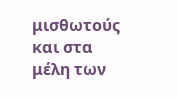μισθωτούς και στα μέλη των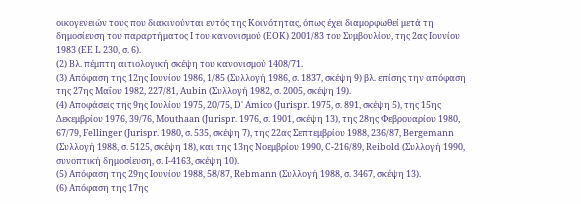οικογενειών τους που διακινούνται εντός της Κοινότητας, όπως έχει διαμορφωθεί μετά τη δημοσίευση του παραρτήματος Ι του κανονισμού (ΕΟΚ) 2001/83 του Συμβουλίου, της 2ας Ιουνίου 1983 (ΕΕ L 230, σ. 6).
(2) Βλ. πέμπτη αιτιολογική σκέψη του κανονισμού 1408/71.
(3) Απόφαση της 12ης Ιουνίου 1986, 1/85 (Συλλογή 1986, σ. 1837, σκέψη 9) βλ. επίσης την απόφαση της 27ης Μαΐου 1982, 227/81, Aubin (Συλλογή 1982, σ. 2005, σκέψη 19).
(4) Αποφάσεις της 9ης Ιουλίου 1975, 20/75, D' Amico (Jurispr. 1975, σ. 891, σκέψη 5), της 15ης Δεκεμβρίου 1976, 39/76, Mouthaan (Jurispr. 1976, σ. 1901, σκέψη 13), της 28ης Φεβρουαρίου 1980, 67/79, Fellinger (Jurispr. 1980, σ. 535, σκέψη 7), της 22ας Σεπτεμβρίου 1988, 236/87, Bergemann (Συλλογή 1988, σ. 5125, σκέψη 18), και της 13ης Νοεμβρίου 1990, C-216/89, Reibold (Συλλογή 1990, συνοπτική δημοσίευση, σ. Ι-4163, σκέψη 10).
(5) Απόφαση της 29ης Ιουνίου 1988, 58/87, Rebmann (Συλλογή 1988, σ. 3467, σκέψη 13).
(6) Απόφαση της 17ης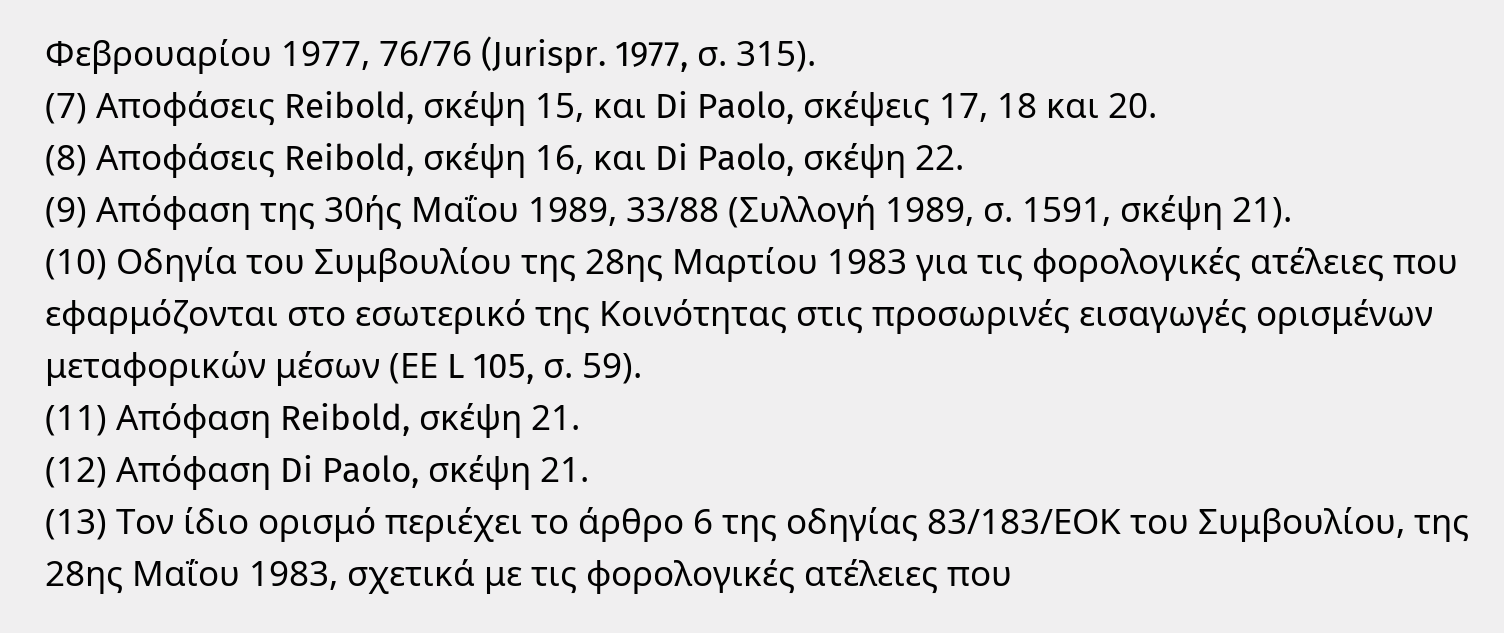Φεβρουαρίου 1977, 76/76 (Jurispr. 1977, σ. 315).
(7) Αποφάσεις Reibold, σκέψη 15, και Di Paolo, σκέψεις 17, 18 και 20.
(8) Αποφάσεις Reibold, σκέψη 16, και Di Paolo, σκέψη 22.
(9) Απόφαση της 30ής Μαΐου 1989, 33/88 (Συλλογή 1989, σ. 1591, σκέψη 21).
(10) Οδηγία του Συμβουλίου της 28ης Μαρτίου 1983 για τις φορολογικές ατέλειες που εφαρμόζονται στο εσωτερικό της Κοινότητας στις προσωρινές εισαγωγές ορισμένων μεταφορικών μέσων (ΕΕ L 105, σ. 59).
(11) Απόφαση Reibold, σκέψη 21.
(12) Απόφαση Di Paolo, σκέψη 21.
(13) Τον ίδιο ορισμό περιέχει το άρθρο 6 της οδηγίας 83/183/ΕΟΚ του Συμβουλίου, της 28ης Μαΐου 1983, σχετικά με τις φορολογικές ατέλειες που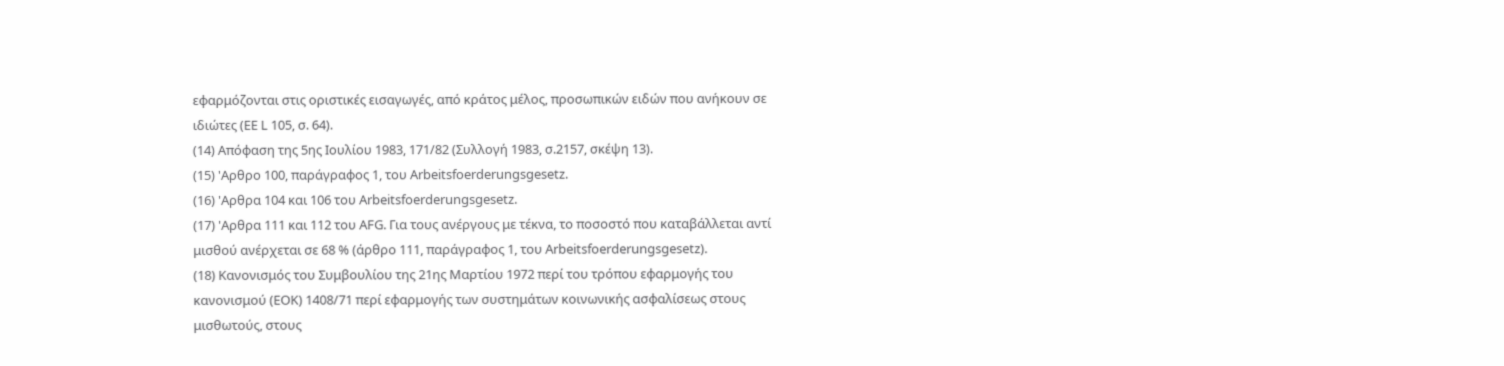εφαρμόζονται στις οριστικές εισαγωγές, από κράτος μέλος, προσωπικών ειδών που ανήκουν σε ιδιώτες (ΕΕ L 105, σ. 64).
(14) Απόφαση της 5ης Ιουλίου 1983, 171/82 (Συλλογή 1983, σ.2157, σκέψη 13).
(15) 'Αρθρο 100, παράγραφος 1, του Arbeitsfoerderungsgesetz.
(16) 'Αρθρα 104 και 106 του Arbeitsfoerderungsgesetz.
(17) 'Αρθρα 111 και 112 του AFG. Για τους ανέργους με τέκνα, το ποσοστό που καταβάλλεται αντί μισθού ανέρχεται σε 68 % (άρθρο 111, παράγραφος 1, του Arbeitsfoerderungsgesetz).
(18) Κανονισμός του Συμβουλίου της 21ης Μαρτίου 1972 περί του τρόπου εφαρμογής του κανονισμού (ΕΟΚ) 1408/71 περί εφαρμογής των συστημάτων κοινωνικής ασφαλίσεως στους μισθωτούς, στους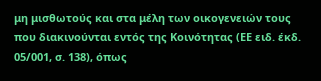μη μισθωτούς και στα μέλη των οικογενειών τους που διακινούνται εντός της Κοινότητας (ΕΕ ειδ. έκδ. 05/001, σ. 138), όπως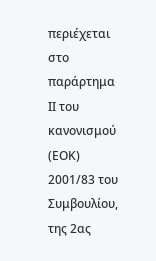περιέχεται στο παράρτημα ΙΙ του κανονισμού (ΕΟΚ) 2001/83 του Συμβουλίου, της 2ας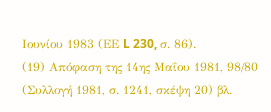Ιουνίου 1983 (ΕΕ L 230, σ. 86).
(19) Απόφαση της 14ης Μαΐου 1981, 98/80 (Συλλογή 1981, σ. 1241, σκέψη 20) βλ.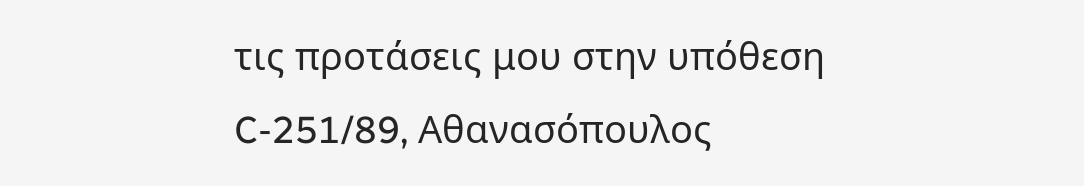τις προτάσεις μου στην υπόθεση C-251/89, Αθανασόπουλος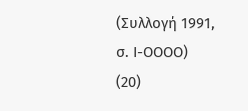(Συλλογή 1991, σ. Ι-ΟΟΟΟ)
(20)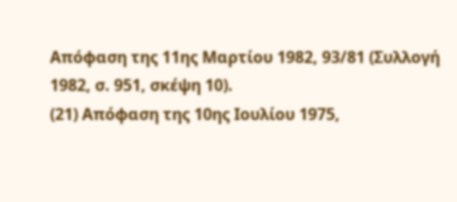Απόφαση της 11ης Μαρτίου 1982, 93/81 (Συλλογή 1982, σ. 951, σκέψη 10).
(21) Απόφαση της 10ης Ιουλίου 1975,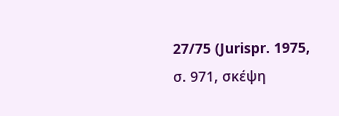27/75 (Jurispr. 1975, σ. 971, σκέψη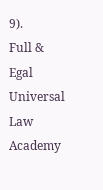9).
Full & Egal Universal Law Academy